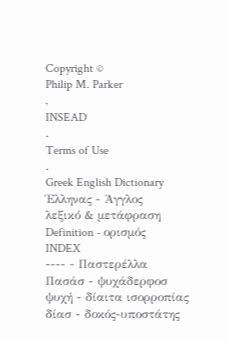Copyright ©
Philip M. Parker
,
INSEAD
.
Terms of Use
.
Greek English Dictionary
Έλληνας - Άγγλος
λεξικό & μετάφραση
Definition - ορισμός
INDEX
---- - Παστερέλλα
Πασάσ - ψυχάδερφοσ
ψυχή - δίαιτα ισορροπίας
δίασ - δοκός-υποστάτης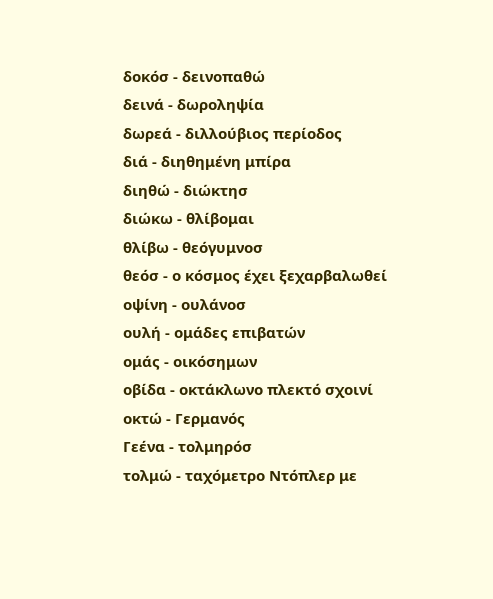δοκόσ - δεινοπαθώ
δεινά - δωροληψία
δωρεά - διλλούβιος περίοδος
διά - διηθημένη μπίρα
διηθώ - διώκτησ
διώκω - θλίβομαι
θλίβω - θεόγυμνοσ
θεόσ - ο κόσμος έχει ξεχαρβαλωθεί
οψίνη - ουλάνοσ
ουλή - ομάδες επιβατών
ομάς - οικόσημων
οβίδα - οκτάκλωνο πλεκτό σχοινί
οκτώ - Γερμανός
Γεένα - τολμηρόσ
τολμώ - ταχόμετρο Nτόπλερ με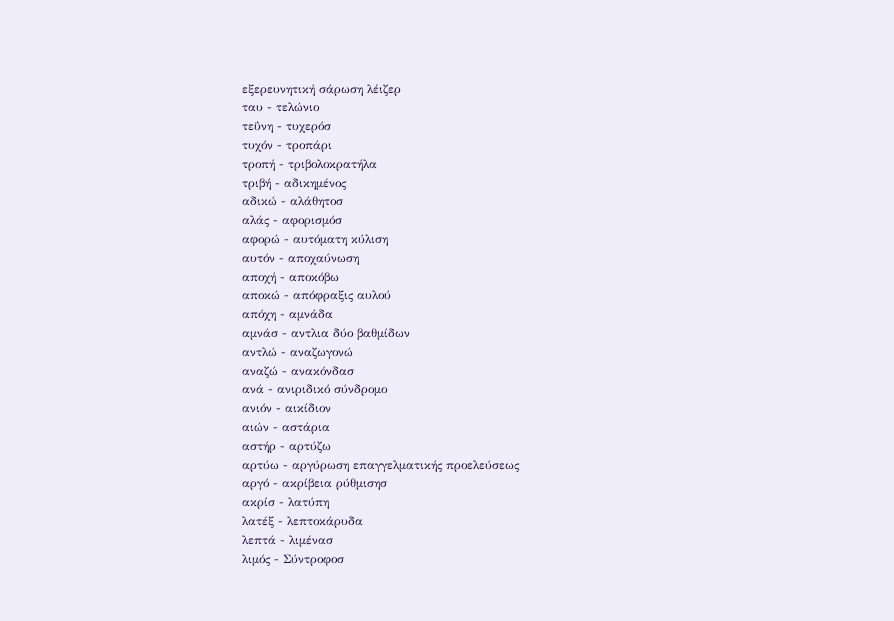εξερευνητική σάρωση λέιζερ
ταυ - τελώνιο
τεΰνη - τυχερόσ
τυχόν - τροπάρι
τροπή - τριβολοκρατήλα
τριβή - αδικημένος
αδικώ - αλάθητοσ
αλάς - αφορισμόσ
αφορώ - αυτόματη κύλιση
αυτόν - αποχαύνωση
αποχή - αποκόβω
αποκώ - απόφραξις αυλού
απόχη - αμνάδα
αμνάσ - αντλια δύο βαθμίδων
αντλώ - αναζωγονώ
αναζώ - ανακόνδασ
ανά - ανιριδικό σύνδρομο
ανιόν - αικίδιον
αιών - αστάρια
αστήρ - αρτύζω
αρτύω - αργύρωση επαγγελματικής προελεύσεως
αργό - ακρίβεια ρύθμισησ
ακρίσ - λατύπη
λατέξ - λεπτοκάρυδα
λεπτά - λιμένασ
λιμός - Σύντροφοσ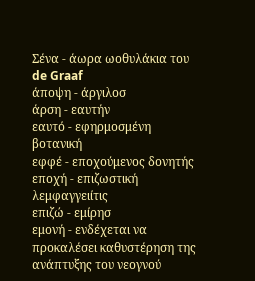Σένα - άωρα ωοθυλάκια του de Graaf
άποψη - άργιλοσ
άρση - εαυτήν
εαυτό - εφηρμοσμένη βοτανική
εφφέ - εποχούμενος δονητής
εποχή - επιζωστική λεμφαγγειίτις
επιζώ - εμίρησ
εμονή - ενδέχεται να προκαλέσει καθυστέρηση της ανάπτυξης του νεογνού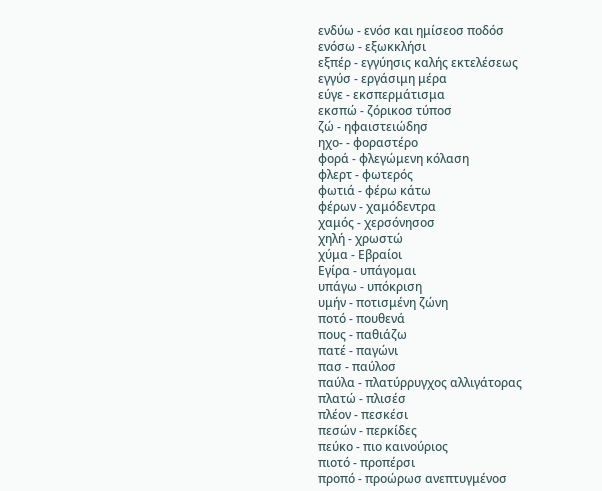ενδύω - ενόσ και ημίσεοσ ποδόσ
ενόσω - εξωκκλήσι
εξπέρ - εγγύησις καλής εκτελέσεως
εγγύσ - εργάσιμη μέρα
εύγε - εκσπερμάτισμα
εκσπώ - ζόρικοσ τύποσ
ζώ - ηφαιστειώδησ
ηχο- - φοραστέρο
φορά - φλεγώμενη κόλαση
φλερτ - φωτερός
φωτιά - φέρω κάτω
φέρων - χαμόδεντρα
χαμός - χερσόνησοσ
χηλή - χρωστώ
χύμα - Εβραίοι
Εγίρα - υπάγομαι
υπάγω - υπόκριση
υμήν - ποτισμένη ζώνη
ποτό - πουθενά
πους - παθιάζω
πατέ - παγώνι
πασ - παύλοσ
παύλα - πλατύρρυγχος αλλιγάτορας
πλατώ - πλισέσ
πλέον - πεσκέσι
πεσών - περκίδες
πεύκο - πιο καινούριος
πιοτό - προπέρσι
προπό - προώρωσ ανεπτυγμένοσ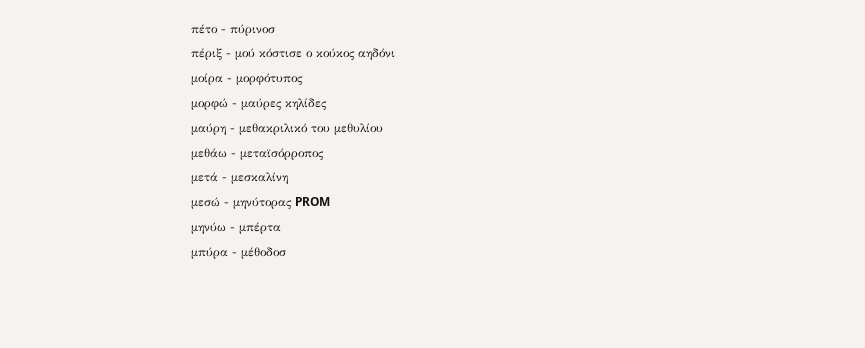πέτο - πύρινοσ
πέριξ - μού κόστισε ο κούκος αηδόνι
μοίρα - μορφότυπος
μορφώ - μαύρες κηλίδες
μαύρη - μεθακριλικό του μεθυλίου
μεθάω - μεταϊσόρροπος
μετά - μεσκαλίνη
μεσώ - μηνύτορας PROM
μηνύω - μπέρτα
μπύρα - μέθοδοσ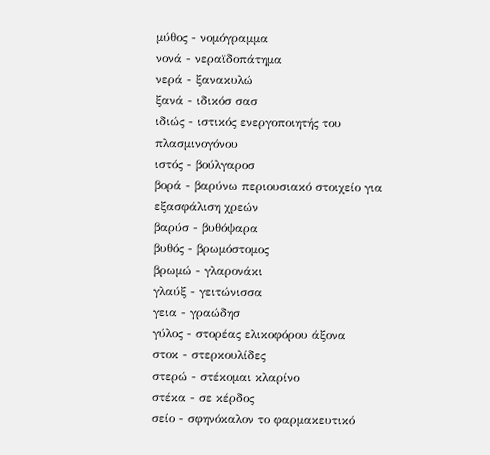μύθος - νομόγραμμα
νονά - νεραϊδοπάτημα
νερά - ξανακυλώ
ξανά - ιδικόσ σασ
ιδιώς - ιστικός ενεργοποιητής του πλασμινογόνου
ιστός - βούλγαροσ
βορά - βαρύνω περιουσιακό στοιχείο για εξασφάλιση χρεών
βαρύσ - βυθόψαρα
βυθός - βρωμόστομος
βρωμώ - γλαρονάκι
γλαύξ - γειτώνισσα
γεια - γραώδησ
γύλος - στορέας ελικοφόρου άξονα
στοκ - στερκουλίδες
στερώ - στέκομαι κλαρίνο
στέκα - σε κέρδος
σείο - σφηνόκαλον το φαρμακευτικό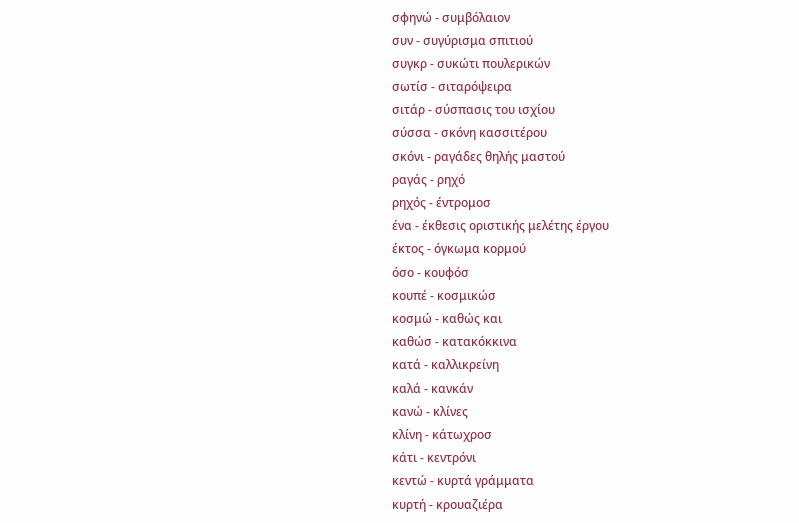σφηνώ - συμβόλαιον
συν - συγύρισμα σπιτιού
συγκρ - συκώτι πουλερικών
σωτίσ - σιταρόψειρα
σιτάρ - σύσπασις του ισχίου
σύσσα - σκόνη κασσιτέρου
σκόνι - ραγάδες θηλής μαστού
ραγάς - ρηχό
ρηχός - έντρομοσ
ένα - έκθεσις οριστικής μελέτης έργου
έκτος - όγκωμα κορμού
όσο - κουφόσ
κουπέ - κοσμικώσ
κοσμώ - καθώς και
καθώσ - κατακόκκινα
κατά - καλλικρείνη
καλά - κανκάν
κανώ - κλίνες
κλίνη - κάτωχροσ
κάτι - κεντρόνι
κεντώ - κυρτά γράμματα
κυρτή - κρουαζιέρα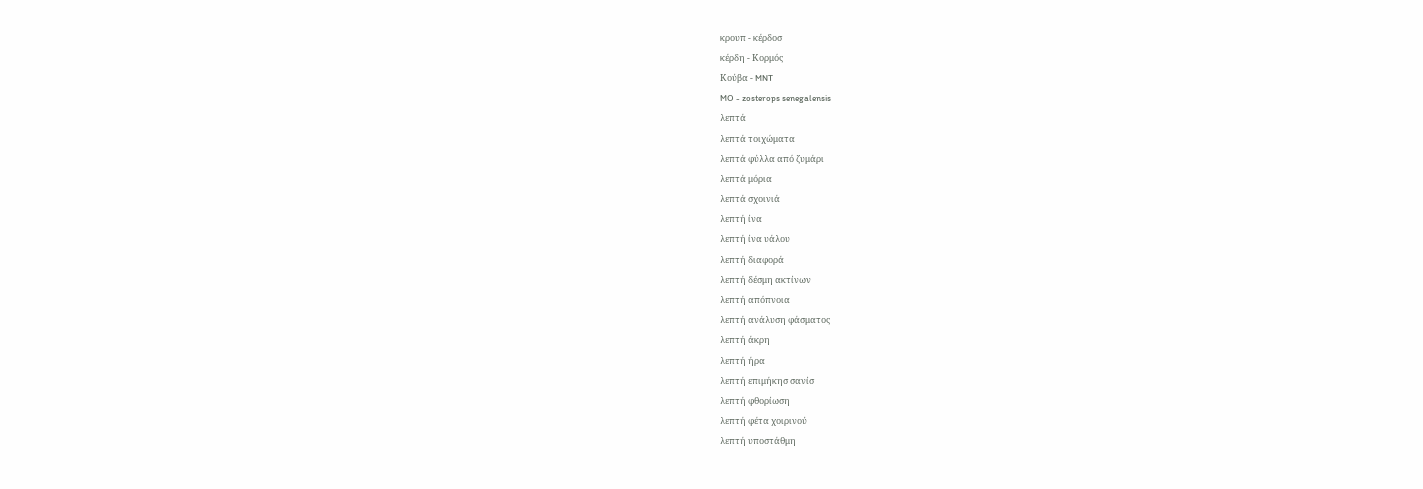κρουπ - κέρδοσ
κέρδη - Κορμός
Κούβα - MNT
MO - zosterops senegalensis
λεπτά
λεπτά τοιχώματα
λεπτά φύλλα από ζυμάρι
λεπτά μόρια
λεπτά σχοινιά
λεπτή ίνα
λεπτή ίνα υάλου
λεπτή διαφορά
λεπτή δέσμη ακτίνων
λεπτή απόπνοια
λεπτή ανάλυση φάσματος
λεπτή άκρη
λεπτή ήρα
λεπτή επιμήκησ σανίσ
λεπτή φθορίωση
λεπτή φέτα χοιρινού
λεπτή υποστάθμη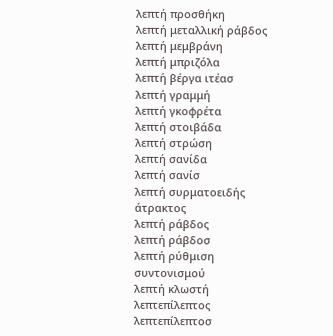λεπτή προσθήκη
λεπτή μεταλλική ράβδος
λεπτή μεμβράνη
λεπτή μπριζόλα
λεπτή βέργα ιτέασ
λεπτή γραμμή
λεπτή γκοφρέτα
λεπτή στοιβάδα
λεπτή στρώση
λεπτή σανίδα
λεπτή σανίσ
λεπτή συρματοειδής άτρακτος
λεπτή ράβδος
λεπτή ράβδοσ
λεπτή ρύθμιση συντονισμού
λεπτή κλωστή
λεπτεπίλεπτος
λεπτεπίλεπτοσ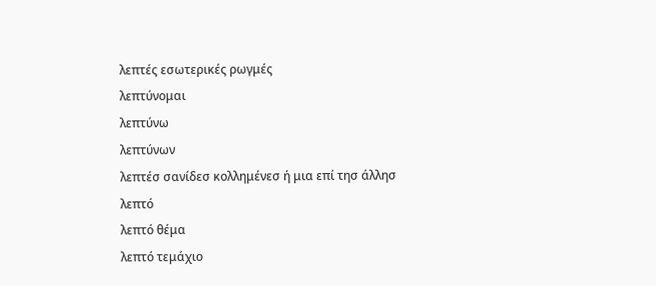λεπτές εσωτερικές ρωγμές
λεπτύνομαι
λεπτύνω
λεπτύνων
λεπτέσ σανίδεσ κολλημένεσ ή μια επί τησ άλλησ
λεπτό
λεπτό θέμα
λεπτό τεμάχιο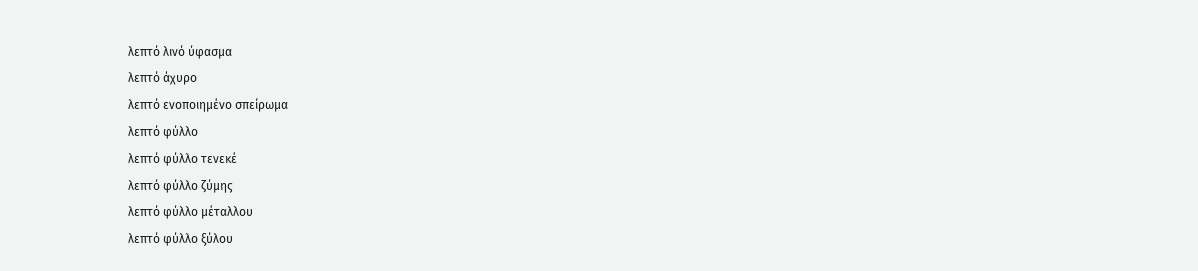λεπτό λινό ύφασμα
λεπτό άχυρο
λεπτό ενοποιημένο σπείρωμα
λεπτό φύλλο
λεπτό φύλλο τενεκέ
λεπτό φύλλο ζύμης
λεπτό φύλλο μέταλλου
λεπτό φύλλο ξύλου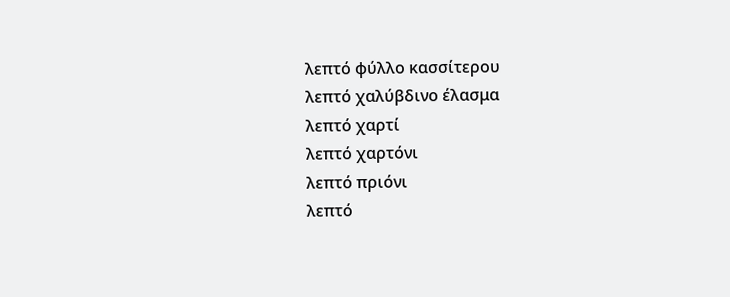λεπτό φύλλο κασσίτερου
λεπτό χαλύβδινο έλασμα
λεπτό χαρτί
λεπτό χαρτόνι
λεπτό πριόνι
λεπτό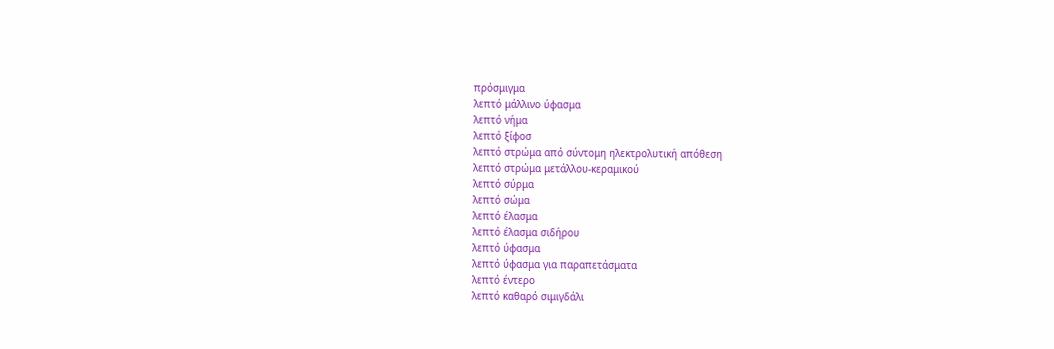πρόσμιγμα
λεπτό μάλλινο ύφασμα
λεπτό νήμα
λεπτό ξίφοσ
λεπτό στρώμα από σύντομη ηλεκτρολυτική απόθεση
λεπτό στρώμα μετάλλου-κεραμικού
λεπτό σύρμα
λεπτό σώμα
λεπτό έλασμα
λεπτό έλασμα σιδήρου
λεπτό ύφασμα
λεπτό ύφασμα για παραπετάσματα
λεπτό έντερο
λεπτό καθαρό σιμιγδάλι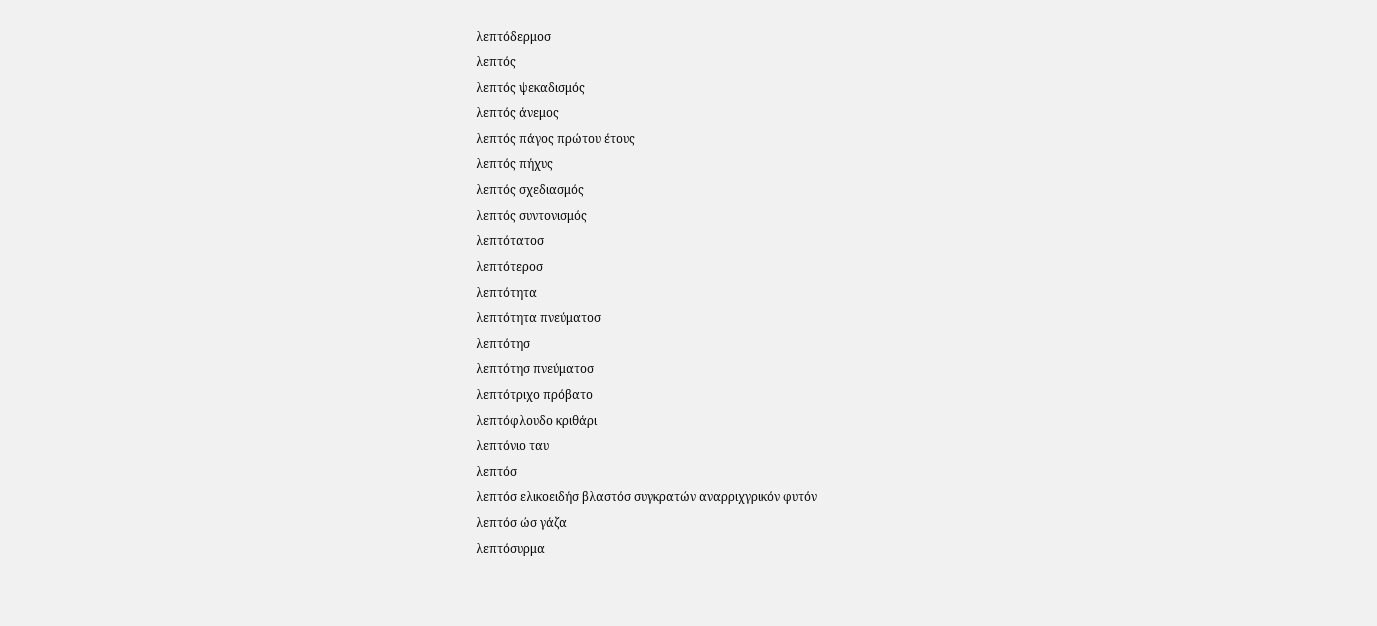λεπτόδερμοσ
λεπτός
λεπτός ψεκαδισμός
λεπτός άνεμος
λεπτός πάγος πρώτου έτους
λεπτός πήχυς
λεπτός σχεδιασμός
λεπτός συντονισμός
λεπτότατοσ
λεπτότεροσ
λεπτότητα
λεπτότητα πνεύματοσ
λεπτότησ
λεπτότησ πνεύματοσ
λεπτότριχο πρόβατο
λεπτόφλουδο κριθάρι
λεπτόνιο ταυ
λεπτόσ
λεπτόσ ελικοειδήσ βλαστόσ συγκρατών αναρριχγρικόν φυτόν
λεπτόσ ώσ γάζα
λεπτόσυρμα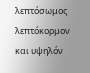λεπτόσωμος
λεπτόκορμον και υψηλόν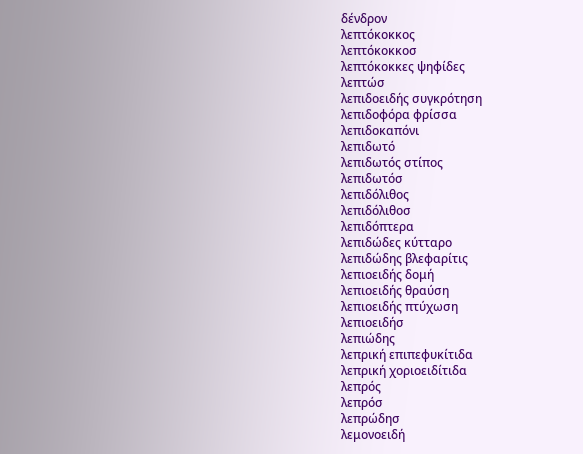δένδρον
λεπτόκοκκος
λεπτόκοκκοσ
λεπτόκοκκες ψηφίδες
λεπτώσ
λεπιδοειδής συγκρότηση
λεπιδοφόρα φρίσσα
λεπιδοκαπόνι
λεπιδωτό
λεπιδωτός στίπος
λεπιδωτόσ
λεπιδόλιθος
λεπιδόλιθοσ
λεπιδόπτερα
λεπιδώδες κύτταρο
λεπιδώδης βλεφαρίτις
λεπιοειδής δομή
λεπιοειδής θραύση
λεπιοειδής πτύχωση
λεπιοειδήσ
λεπιώδης
λεπρική επιπεφυκίτιδα
λεπρική χοριοειδίτιδα
λεπρός
λεπρόσ
λεπρώδησ
λεμονοειδή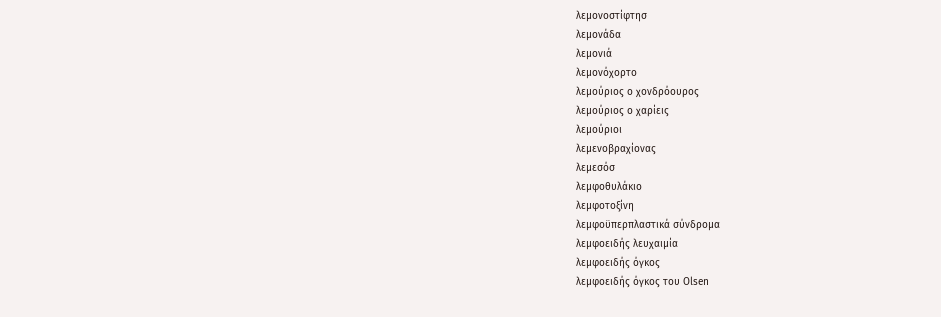λεμονοστίφτησ
λεμονάδα
λεμονιά
λεμονόχορτο
λεμούριος ο χονδρόουρος
λεμούριος ο χαρίεις
λεμούριοι
λεμενοβραχίονας
λεμεσόσ
λεμφοθυλάκιο
λεμφοτοξίνη
λεμφοϋπερπλαστικά σύνδρομα
λεμφοειδής λευχαιμία
λεμφοειδής όγκος
λεμφοειδής όγκος του Olsen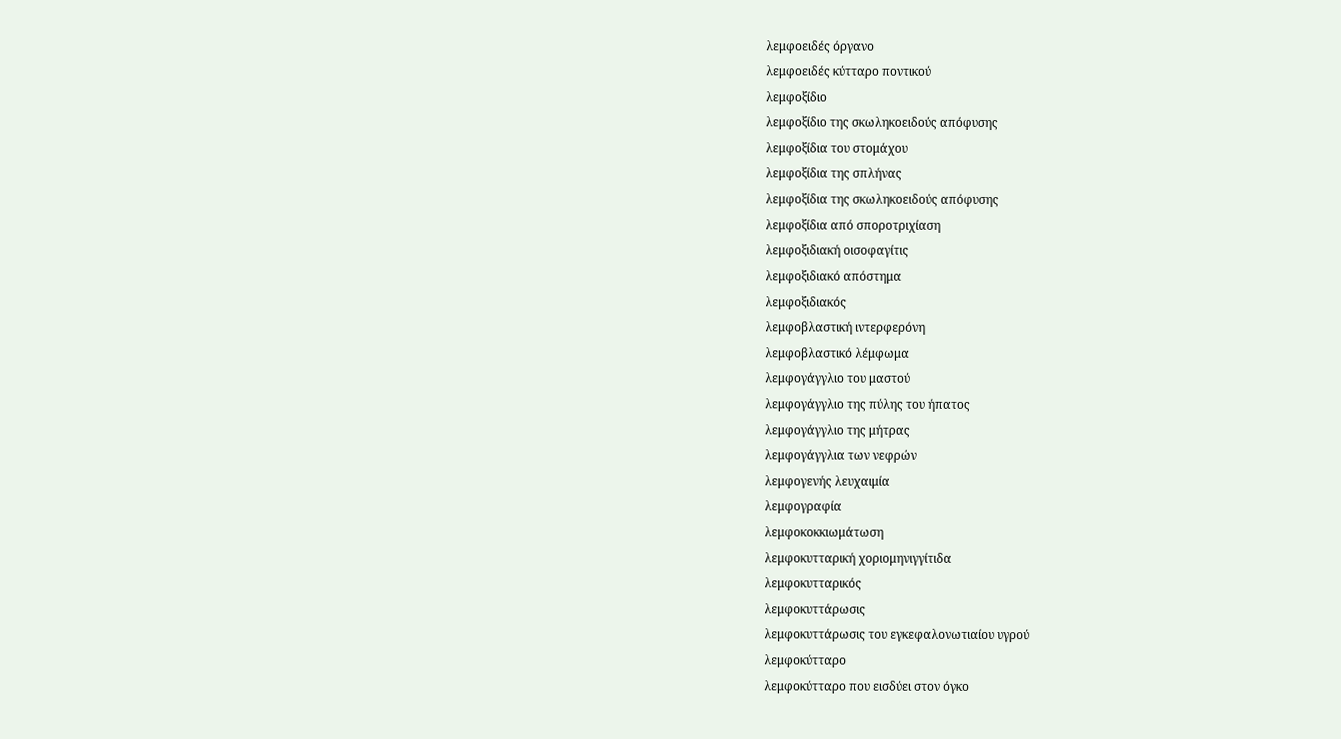λεμφοειδές όργανο
λεμφοειδές κύτταρο ποντικού
λεμφοξίδιο
λεμφοξίδιο της σκωληκοειδούς απόφυσης
λεμφοξίδια του στομάχου
λεμφοξίδια της σπλήνας
λεμφοξίδια της σκωληκοειδούς απόφυσης
λεμφοξίδια από σποροτριχίαση
λεμφοξιδιακή οισοφαγίτις
λεμφοξιδιακό απόστημα
λεμφοξιδιακός
λεμφοβλαστική ιντερφερόνη
λεμφοβλαστικό λέμφωμα
λεμφογάγγλιο του μαστού
λεμφογάγγλιο της πύλης του ήπατος
λεμφογάγγλιο της μήτρας
λεμφογάγγλια των νεφρών
λεμφογενής λευχαιμία
λεμφογραφία
λεμφοκοκκιωμάτωση
λεμφοκυτταρική χοριομηνιγγίτιδα
λεμφοκυτταρικός
λεμφοκυττάρωσις
λεμφοκυττάρωσις του εγκεφαλονωτιαίου υγρού
λεμφοκύτταρο
λεμφοκύτταρο που εισδύει στον όγκο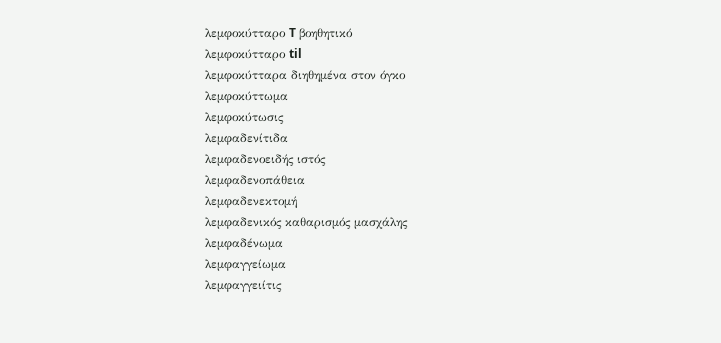λεμφοκύτταρο T βοηθητικό
λεμφοκύτταρο til
λεμφοκύτταρα διηθημένα στον όγκο
λεμφοκύττωμα
λεμφοκύτωσις
λεμφαδενίτιδα
λεμφαδενοειδής ιστός
λεμφαδενοπάθεια
λεμφαδενεκτομή
λεμφαδενικός καθαρισμός μασχάλης
λεμφαδένωμα
λεμφαγγείωμα
λεμφαγγειίτις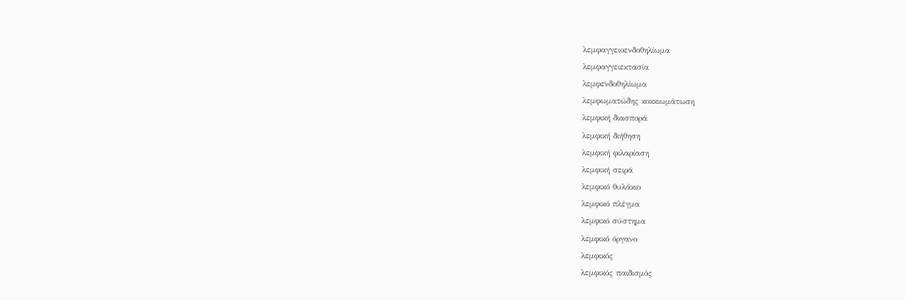λεμφαγγειοενδοθηλίωμα
λεμφαγγειεκτασία
λεμφενδοθηλίωμα
λεμφωματώδης κοκκιωμάτωση
λεμφική διασπορά
λεμφική διήθηση
λεμφική φιλαρίαση
λεμφική σειρά
λεμφικό θυλάκιο
λεμφικό πλέγμα
λεμφικό σύστημα
λεμφικό όργανο
λεμφικός
λεμφικός παιδισμός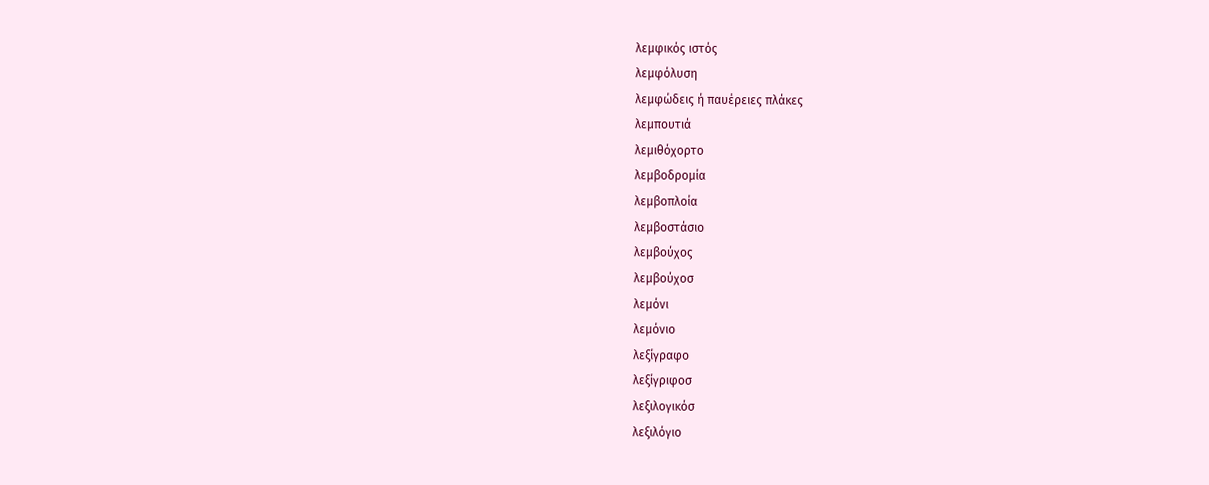λεμφικός ιστός
λεμφόλυση
λεμφώδεις ή παυέρειες πλάκες
λεμπουτιά
λεμιθόχορτο
λεμβοδρομία
λεμβοπλοία
λεμβοστάσιο
λεμβούχος
λεμβούχοσ
λεμόνι
λεμόνιο
λεξίγραφο
λεξίγριφοσ
λεξιλογικόσ
λεξιλόγιο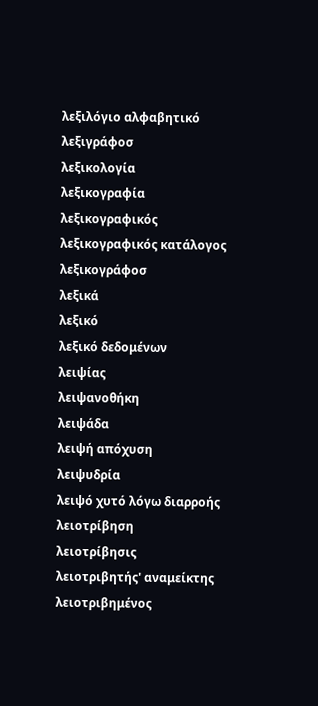λεξιλόγιο αλφαβητικό
λεξιγράφοσ
λεξικολογία
λεξικογραφία
λεξικογραφικός
λεξικογραφικός κατάλογος
λεξικογράφοσ
λεξικά
λεξικό
λεξικό δεδομένων
λειψίας
λειψανοθήκη
λειψάδα
λειψή απόχυση
λειψυδρία
λειψό χυτό λόγω διαρροής
λειοτρίβηση
λειοτρίβησις
λειοτριβητής' αναμείκτης
λειοτριβημένος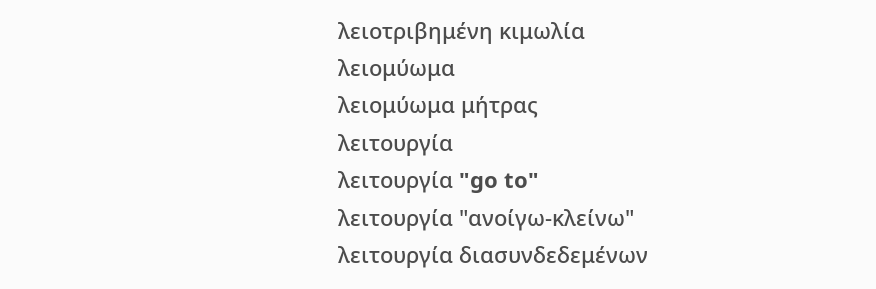λειοτριβημένη κιμωλία
λειομύωμα
λειομύωμα μήτρας
λειτουργία
λειτουργία "go to"
λειτουργία "ανοίγω-κλείνω"
λειτουργία διασυνδεδεμένων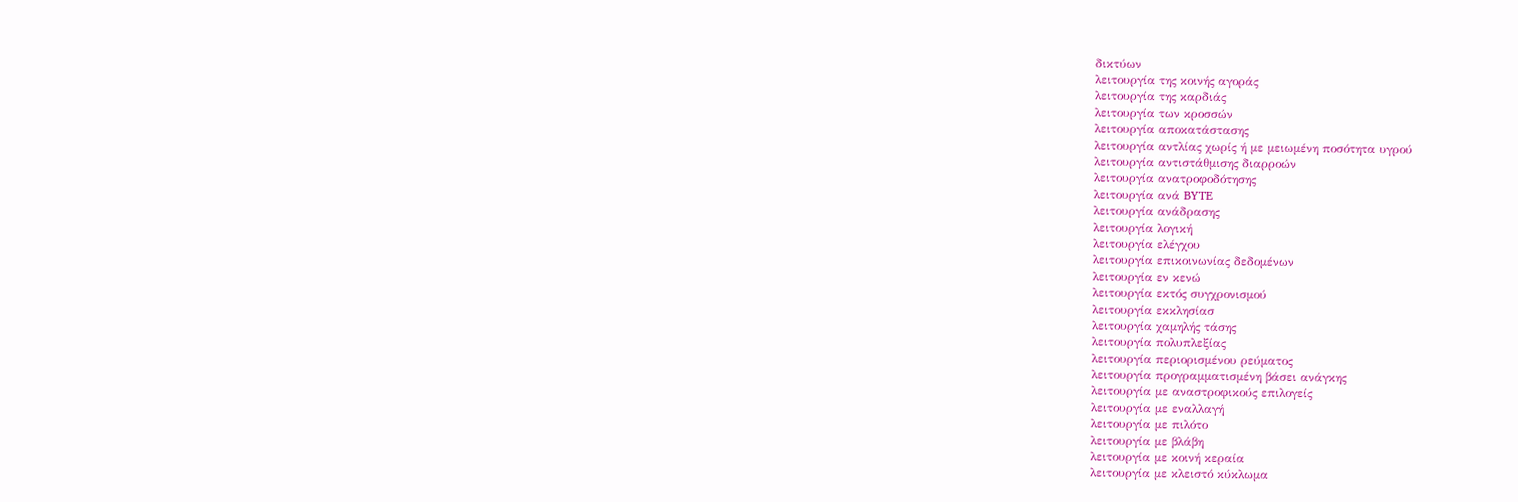δικτύων
λειτουργία της κοινής αγοράς
λειτουργία της καρδιάς
λειτουργία των κροσσών
λειτουργία αποκατάστασης
λειτουργία αντλίας χωρίς ή με μειωμένη ποσότητα υγρού
λειτουργία αντιστάθμισης διαρροών
λειτουργία ανατροφοδότησης
λειτουργία ανά BYTE
λειτουργία ανάδρασης
λειτουργία λογική
λειτουργία ελέγχου
λειτουργία επικοινωνίας δεδομένων
λειτουργία εν κενώ
λειτουργία εκτός συγχρονισμού
λειτουργία εκκλησίασ
λειτουργία χαμηλής τάσης
λειτουργία πολυπλεξίας
λειτουργία περιορισμένου ρεύματος
λειτουργία προγραμματισμένη βάσει ανάγκης
λειτουργία με αναστροφικούς επιλογείς
λειτουργία με εναλλαγή
λειτουργία με πιλότο
λειτουργία με βλάβη
λειτουργία με κοινή κεραία
λειτουργία με κλειστό κύκλωμα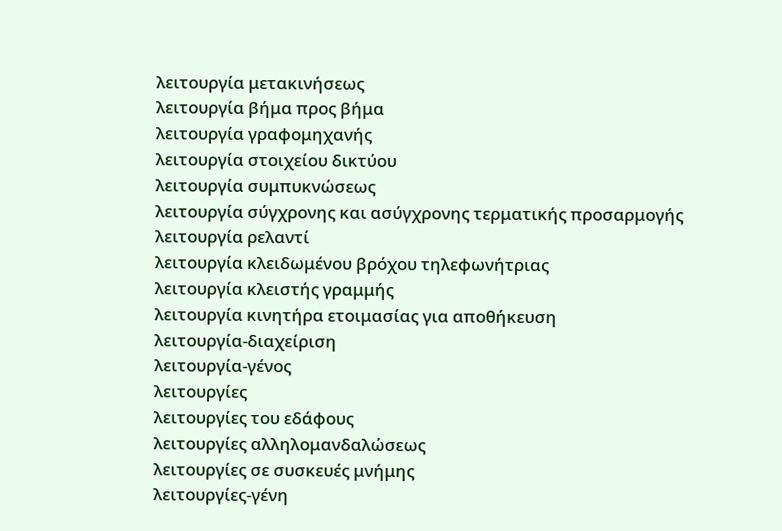λειτουργία μετακινήσεως
λειτουργία βήμα προς βήμα
λειτουργία γραφομηχανής
λειτουργία στοιχείου δικτύου
λειτουργία συμπυκνώσεως
λειτουργία σύγχρονης και ασύγχρονης τερματικής προσαρμογής
λειτουργία ρελαντί
λειτουργία κλειδωμένου βρόχου τηλεφωνήτριας
λειτουργία κλειστής γραμμής
λειτουργία κινητήρα ετοιμασίας για αποθήκευση
λειτουργία-διαχείριση
λειτουργία-γένος
λειτουργίες
λειτουργίες του εδάφους
λειτουργίες αλληλομανδαλώσεως
λειτουργίες σε συσκευές μνήμης
λειτουργίες-γένη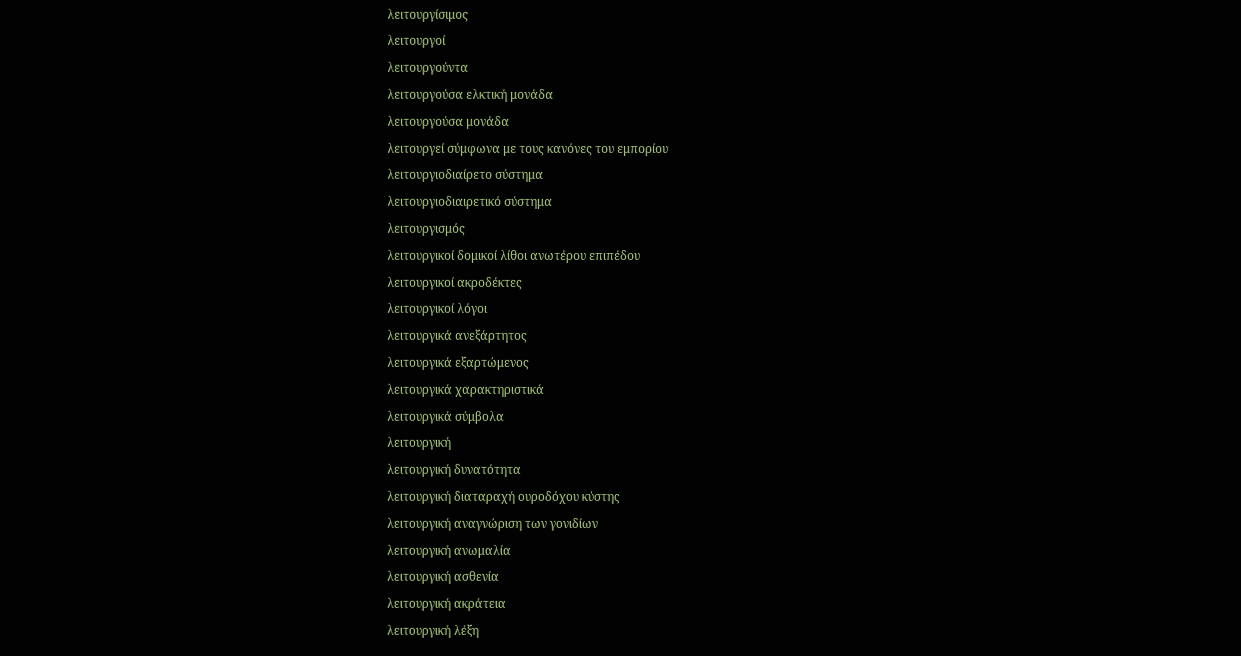λειτουργίσιμος
λειτουργοί
λειτουργούντα
λειτουργούσα ελκτική μονάδα
λειτουργούσα μονάδα
λειτουργεί σύμφωνα με τους κανόνες του εμπορίου
λειτουργιοδιαίρετο σύστημα
λειτουργιοδιαιρετικό σύστημα
λειτουργισμός
λειτουργικοί δομικοί λίθοι ανωτέρου επιπέδου
λειτουργικοί ακροδέκτες
λειτουργικοί λόγοι
λειτουργικά ανεξάρτητος
λειτουργικά εξαρτώμενος
λειτουργικά χαρακτηριστικά
λειτουργικά σύμβολα
λειτουργική
λειτουργική δυνατότητα
λειτουργική διαταραχή ουροδόχου κύστης
λειτουργική αναγνώριση των γονιδίων
λειτουργική ανωμαλία
λειτουργική ασθενία
λειτουργική ακράτεια
λειτουργική λέξη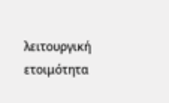λειτουργική ετοιμότητα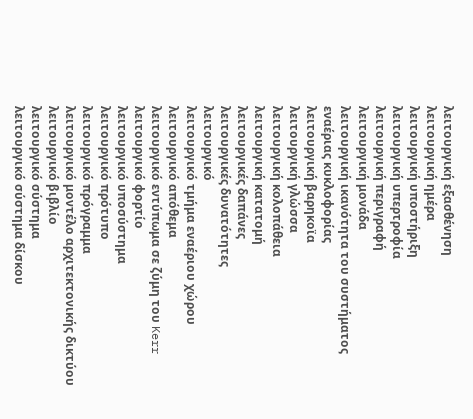λειτουργική εξασθένηση
λειτουργική ημέρα
λειτουργική υποστήριξη
λειτουργική υπερτροφία
λειτουργική περιγραφή
λειτουργική μονάδα
λειτουργική ικανότητα του συστήματος εναέριας κυκλοφορίας
λειτουργική βαρηκοϊα
λειτουργική γλώσσα
λειτουργική κολοπάθεια
λειτουργική κατατομή
λειτουργικές δαπάνες
λειτουργικές δυνατότητες
λειτουργικό
λειτουργικό τμήμα εναέριου χώρου
λειτουργικό απόθεμα
λειτουργικό εντύπωμα σε ζύμη του Kerr
λειτουργικό φορτίο
λειτουργικό υποσύστημα
λειτουργικό πρότυπο
λειτουργικό πρόγραμμα
λειτουργικό μοντέλο αρχιτεκτονικής δικτύου
λειτουργικό βιβλίο
λειτουργικό σύστημα
λειτουργικό σύστημα δίσκου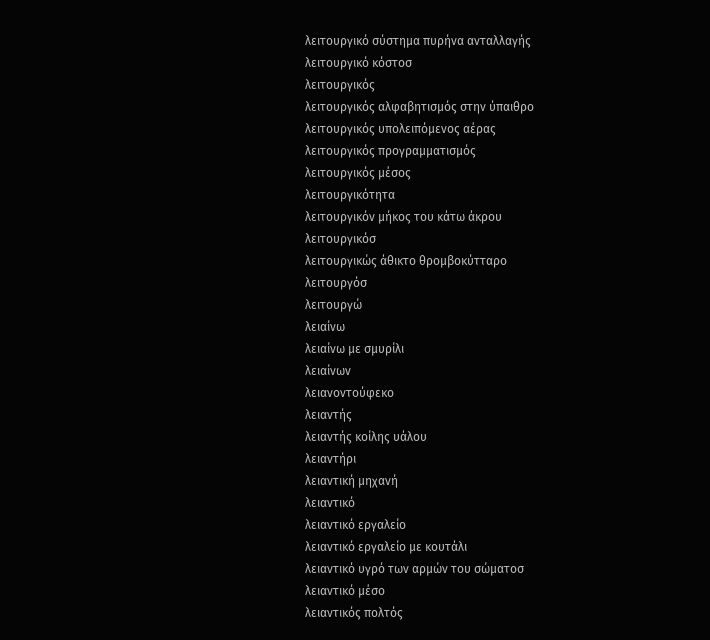λειτουργικό σύστημα πυρήνα ανταλλαγής
λειτουργικό κόστοσ
λειτουργικός
λειτουργικός αλφαβητισμός στην ύπαιθρο
λειτουργικός υπολειπόμενος αέρας
λειτουργικός προγραμματισμός
λειτουργικός μέσος
λειτουργικότητα
λειτουργικόν μήκος του κάτω άκρου
λειτουργικόσ
λειτουργικώς άθικτο θρομβοκύτταρο
λειτουργόσ
λειτουργώ
λειαίνω
λειαίνω με σμυρίλι
λειαίνων
λειανοντούφεκο
λειαντής
λειαντής κοίλης υάλου
λειαντήρι
λειαντική μηχανή
λειαντικό
λειαντικό εργαλείο
λειαντικό εργαλείο με κουτάλι
λειαντικό υγρό των αρμών του σώματοσ
λειαντικό μέσο
λειαντικός πολτός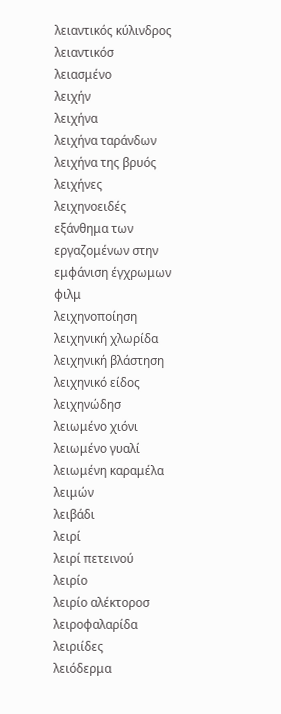λειαντικός κύλινδρος
λειαντικόσ
λειασμένο
λειχήν
λειχήνα
λειχήνα ταράνδων
λειχήνα της βρυός
λειχήνες
λειχηνοειδές εξάνθημα των εργαζομένων στην εμφάνιση έγχρωμων φιλμ
λειχηνοποίηση
λειχηνική χλωρίδα
λειχηνική βλάστηση
λειχηνικό είδος
λειχηνώδησ
λειωμένο χιόνι
λειωμένο γυαλί
λειωμένη καραμέλα
λειμών
λειβάδι
λειρί
λειρί πετεινού
λειρίο
λειρίο αλέκτοροσ
λειροφαλαρίδα
λειριίδες
λειόδερμα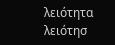λειότητα
λειότησ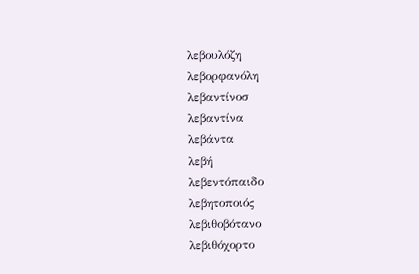λεβουλόζη
λεβορφανόλη
λεβαντίνοσ
λεβαντίνα
λεβάντα
λεβή
λεβεντόπαιδο
λεβητοποιός
λεβιθοβότανο
λεβιθόχορτο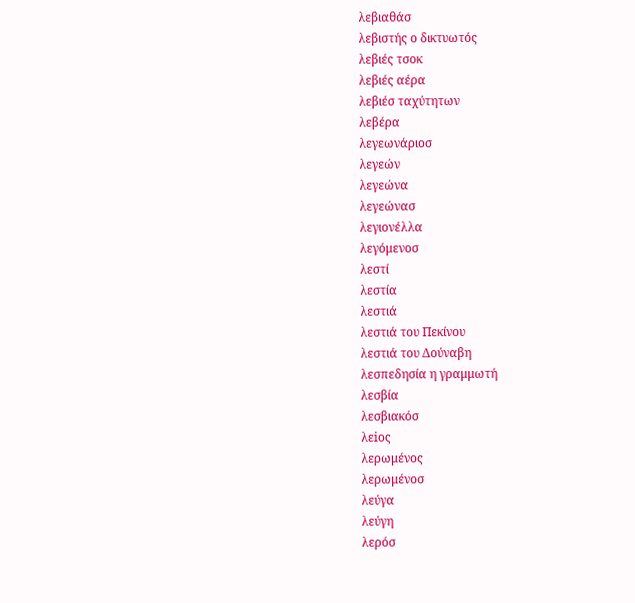λεβιαθάσ
λεβιστής ο δικτυωτός
λεβιές τσοκ
λεβιές αέρα
λεβιέσ ταχύτητων
λεβέρα
λεγεωνάριοσ
λεγεών
λεγεώνα
λεγεώνασ
λεγιονέλλα
λεγόμενοσ
λεστί
λεστία
λεστιά
λεστιά του Πεκίνου
λεστιά του Δούναβη
λεσπεδησία η γραμμωτή
λεσβία
λεσβιακόσ
λεiος
λερωμένος
λερωμένοσ
λεύγα
λεύγη
λερόσ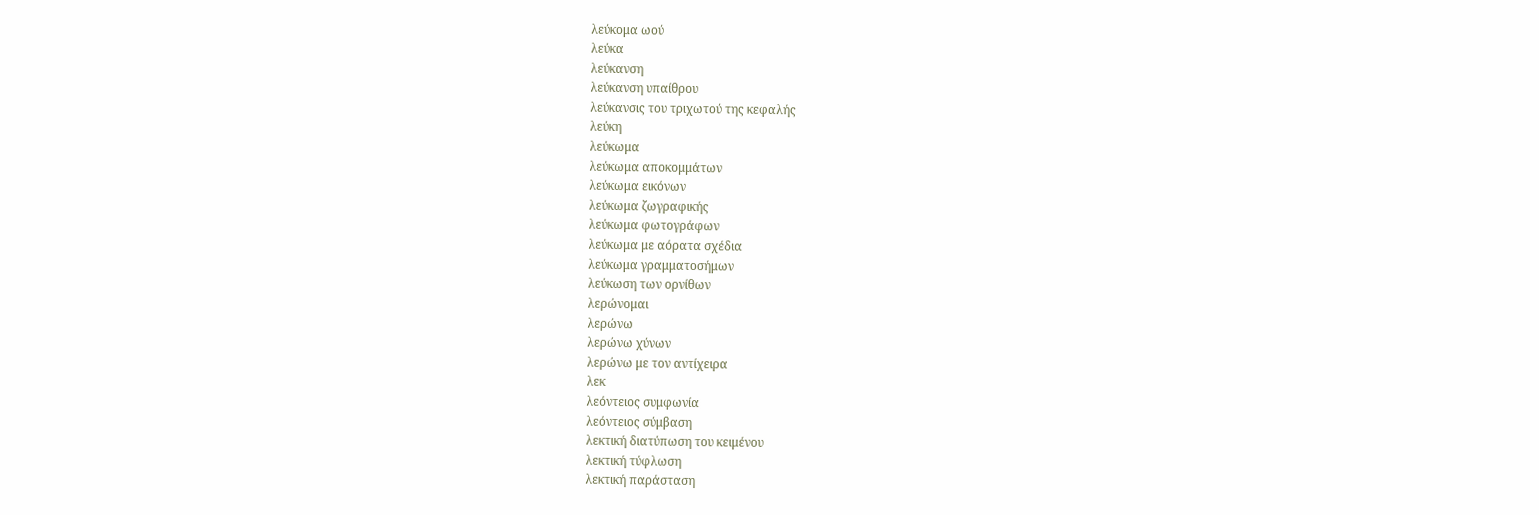λεύκομα ωού
λεύκα
λεύκανση
λεύκανση υπαίθρου
λεύκανσις του τριχωτού της κεφαλής
λεύκη
λεύκωμα
λεύκωμα αποκομμάτων
λεύκωμα εικόνων
λεύκωμα ζωγραφικής
λεύκωμα φωτογράφων
λεύκωμα με αόρατα σχέδια
λεύκωμα γραμματοσήμων
λεύκωση των ορνίθων
λερώνομαι
λερώνω
λερώνω χύνων
λερώνω με τον αντίχειρα
λεκ
λεόντειος συμφωνία
λεόντειος σύμβαση
λεκτική διατύπωση του κειμένου
λεκτική τύφλωση
λεκτική παράσταση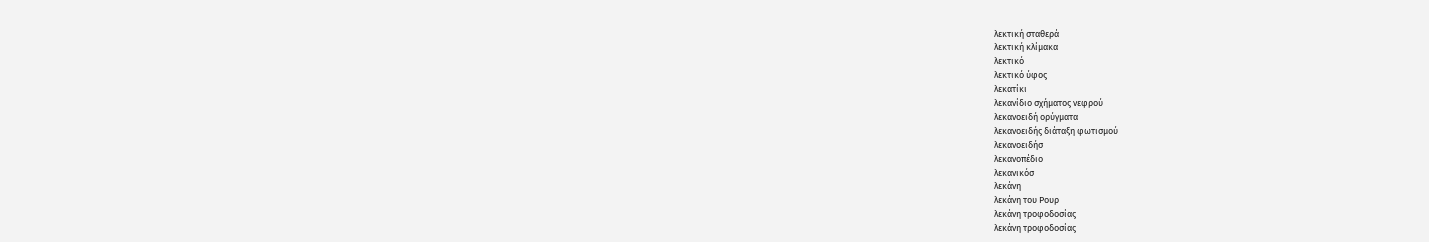λεκτική σταθερά
λεκτική κλίμακα
λεκτικό
λεκτικό ύφος
λεκατίκι
λεκανίδιο σχήματος νεφρού
λεκανοειδή ορύγματα
λεκανοειδής διάταξη φωτισμού
λεκανοειδήσ
λεκανοπέδιο
λεκανικόσ
λεκάνη
λεκάνη του Pουρ
λεκάνη τροφοδοσίας
λεκάνη τροφοδοσίας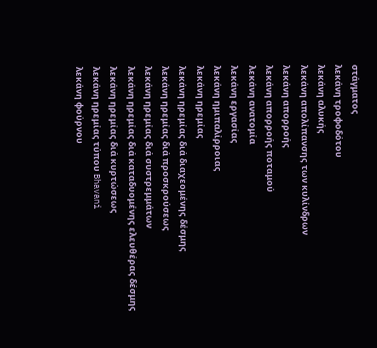στάγματος
λεκάνη τροφοδότου
λεκάνη αλυκής
λεκάνη απολίπανσης των κυλίνδρων
λεκάνη απορροής
λεκάνη απορροής ποταμού
λεκάνη ανατομία
λεκάνη εργασίας
λεκάνη ημιπαλίρροιας
λεκάνη ηρεμίας
λεκάνη ηρεμίας διά διαχεομένης δέσμης
λεκάνη ηρεμίας διά προσκρούσεως
λεκάνη ηρεμίας διά συστρεμμάτων
λεκάνη ηρεμίας διά καταδυομένης ελευθέρας δέσμης
λεκάνη ηρεμίας διά κυρτώσεως
λεκάνη ηρεμίας τύπου Bhavani
λεκάνη φούρνου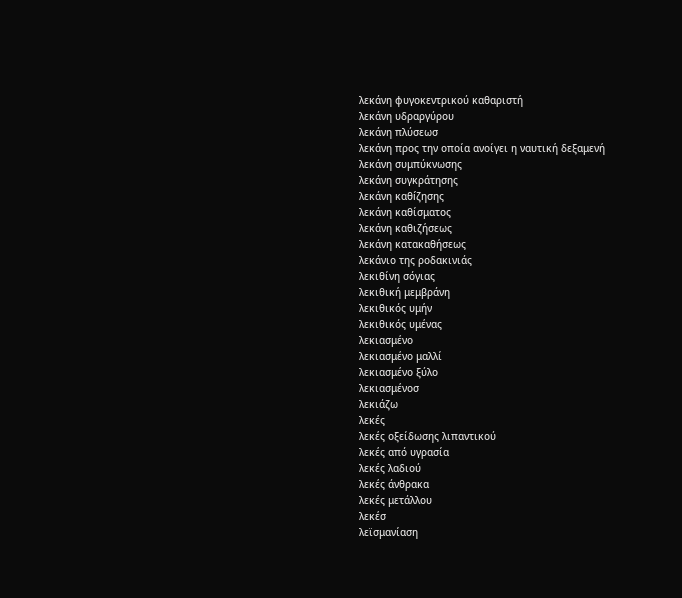λεκάνη φυγοκεντρικού καθαριστή
λεκάνη υδραργύρου
λεκάνη πλύσεωσ
λεκάνη προς την οποία ανοίγει η ναυτική δεξαμενή
λεκάνη συμπύκνωσης
λεκάνη συγκράτησης
λεκάνη καθíζησης
λεκάνη καθίσματος
λεκάνη καθιζήσεως
λεκάνη κατακαθήσεως
λεκάνιο της ροδακινιάς
λεκιθίνη σόγιας
λεκιθική μεμβράνη
λεκιθικός υμήν
λεκιθικός υμένας
λεκιασμένο
λεκιασμένο μαλλί
λεκιασμένο ξύλο
λεκιασμένοσ
λεκιάζω
λεκές
λεκές οξείδωσης λιπαντικού
λεκές από υγρασία
λεκές λαδιού
λεκές άνθρακα
λεκές μετάλλου
λεκέσ
λεϊσμανίαση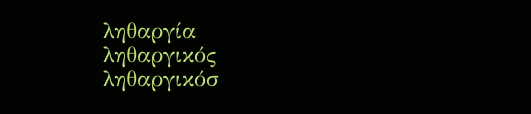ληθαργία
ληθαργικός
ληθαργικόσ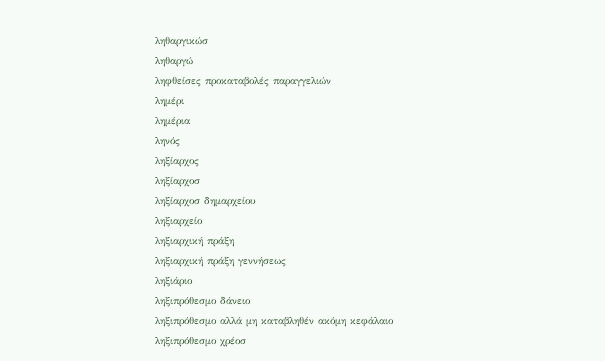ληθαργικώσ
ληθαργώ
ληφθείσες προκαταβολές παραγγελιών
λημέρι
λημέρια
ληνός
ληξίαρχος
ληξίαρχοσ
ληξίαρχοσ δημαρχείου
ληξιαρχείο
ληξιαρχική πράξη
ληξιαρχική πράξη γεννήσεως
ληξιάριο
ληξιπρόθεσμο δάνειο
ληξιπρόθεσμο αλλά μη καταβληθέν ακόμη κεφάλαιο
ληξιπρόθεσμο χρέοσ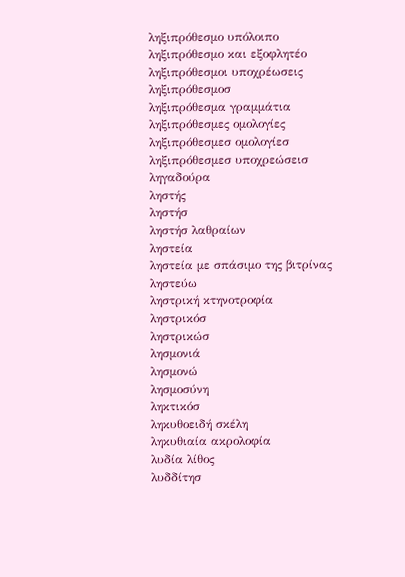ληξιπρόθεσμο υπόλοιπο
ληξιπρόθεσμο και εξοφλητέο
ληξιπρόθεσμοι υποχρέωσεις
ληξιπρόθεσμοσ
ληξιπρόθεσμα γραμμάτια
ληξιπρόθεσμες ομολογίες
ληξιπρόθεσμεσ ομολογίεσ
ληξιπρόθεσμεσ υποχρεώσεισ
ληγαδούρα
ληστής
ληστήσ
ληστήσ λαθραίων
ληστεία
ληστεία με σπάσιμο της βιτρίνας
ληστεύω
ληστρική κτηνοτροφία
ληστρικόσ
ληστρικώσ
λησμονιά
λησμονώ
λησμοσύνη
ληκτικόσ
ληκυθοειδή σκέλη
ληκυθιαία ακρολοφία
λυδία λίθος
λυδδίτησ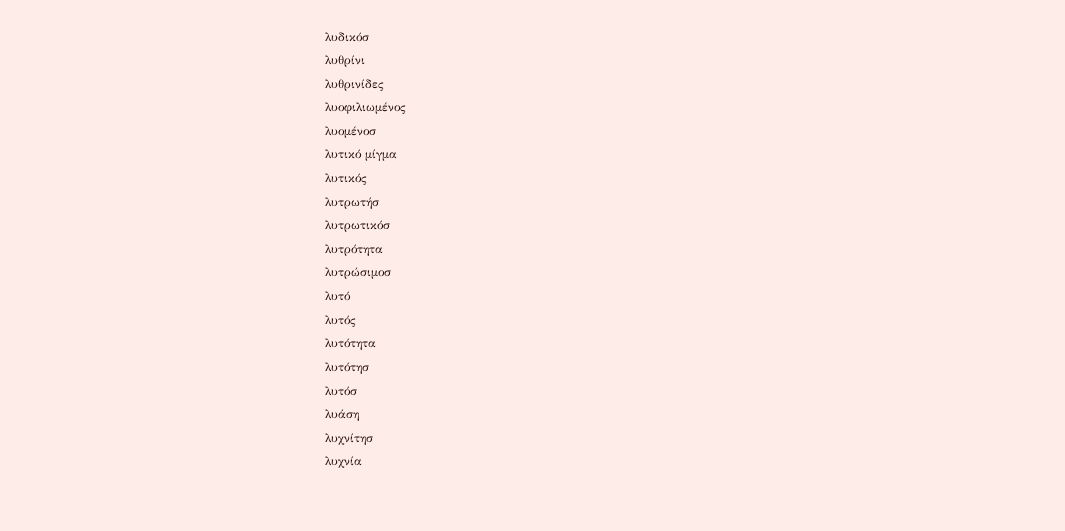λυδικόσ
λυθρίνι
λυθρινίδες
λυοφιλιωμένος
λυομένοσ
λυτικό μίγμα
λυτικός
λυτρωτήσ
λυτρωτικόσ
λυτρότητα
λυτρώσιμοσ
λυτό
λυτός
λυτότητα
λυτότησ
λυτόσ
λυάση
λυχνίτησ
λυχνία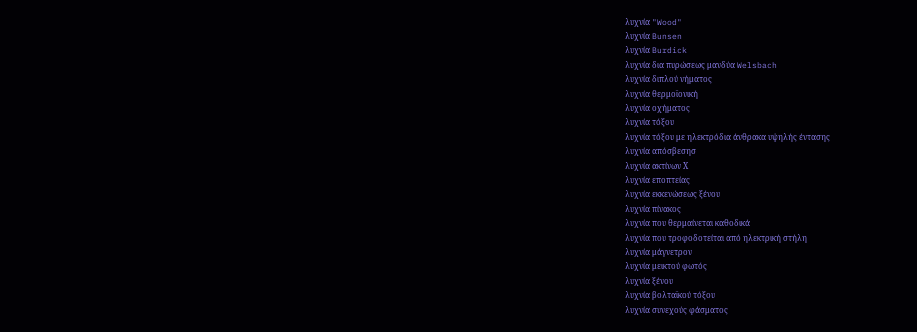λυχνία "Wood"
λυχνία Bunsen
λυχνία Burdick
λυχνία δια πυρώσεως μανδύα Welsbach
λυχνία διπλού νήματος
λυχνία θερμοϊονική
λυχνία οχήματος
λυχνία τόξου
λυχνία τόξου με ηλεκτρόδια άνθρακα υψηλής έντασης
λυχνία απόσβεσησ
λυχνία ακτίνων Χ
λυχνία εποπτείας
λυχνία εκκενώσεως ξένου
λυχνία πίνακος
λυχνία που θερμαίνεται καθοδικά
λυχνία που τροφοδοτείται από ηλεκτρική στήλη
λυχνία μάγνετρον
λυχνία μεικτού φωτός
λυχνία ξένου
λυχνία βολταϊκού τόξου
λυχνία συνεχούς φάσματος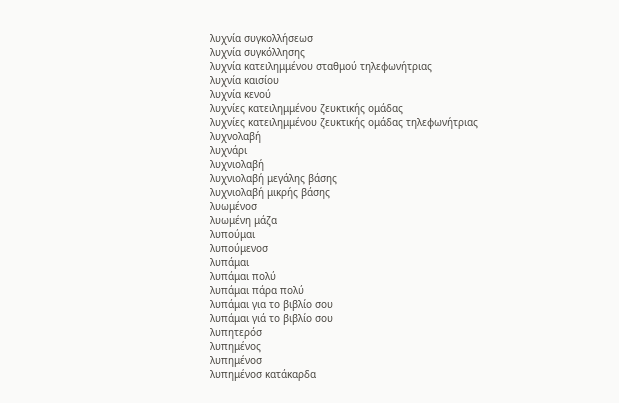λυχνία συγκολλήσεωσ
λυχνία συγκόλλησης
λυχνία κατειλημμένου σταθμού τηλεφωνήτριας
λυχνία καισίου
λυχνία κενού
λυχνίες κατειλημμένου ζευκτικής ομάδας
λυχνίες κατειλημμένου ζευκτικής ομάδας τηλεφωνήτριας
λυχνολαβή
λυχνάρι
λυχνιολαβή
λυχνιολαβή μεγάλης βάσης
λυχνιολαβή μικρής βάσης
λυωμένοσ
λυωμένη μάζα
λυπούμαι
λυπούμενοσ
λυπάμαι
λυπάμαι πολύ
λυπάμαι πάρα πολύ
λυπάμαι για το βιβλίο σου
λυπάμαι γιά το βιβλίο σου
λυπητερόσ
λυπημένος
λυπημένοσ
λυπημένοσ κατάκαρδα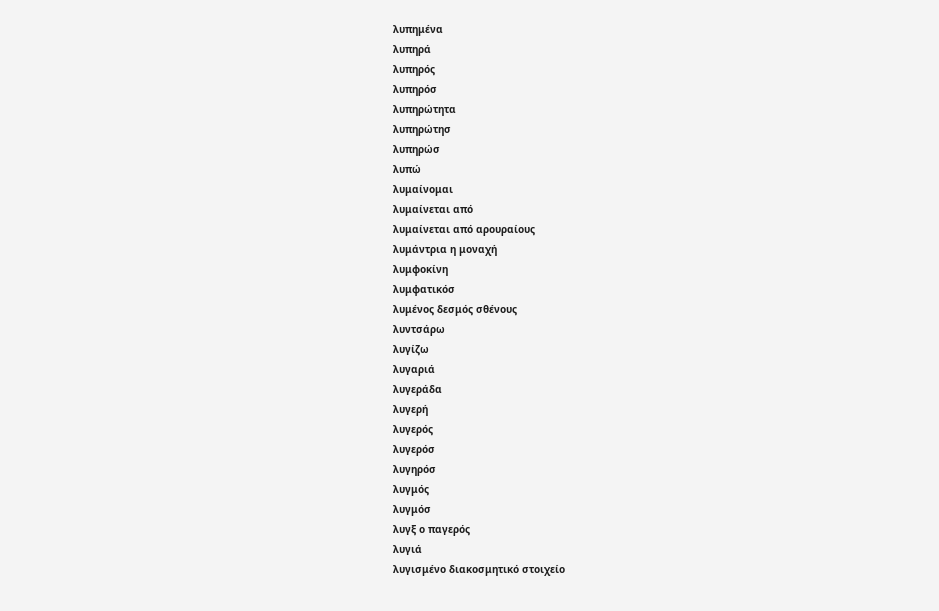λυπημένα
λυπηρά
λυπηρός
λυπηρόσ
λυπηρώτητα
λυπηρώτησ
λυπηρώσ
λυπώ
λυμαίνομαι
λυμαίνεται από
λυμαίνεται από αρουραίους
λυμάντρια η μοναχή
λυμφοκίνη
λυμφατικόσ
λυμένος δεσμός σθένους
λυντσάρω
λυγίζω
λυγαριά
λυγεράδα
λυγερή
λυγερός
λυγερόσ
λυγηρόσ
λυγμός
λυγμόσ
λυγξ ο παγερός
λυγιά
λυγισμένο διακοσμητικό στοιχείο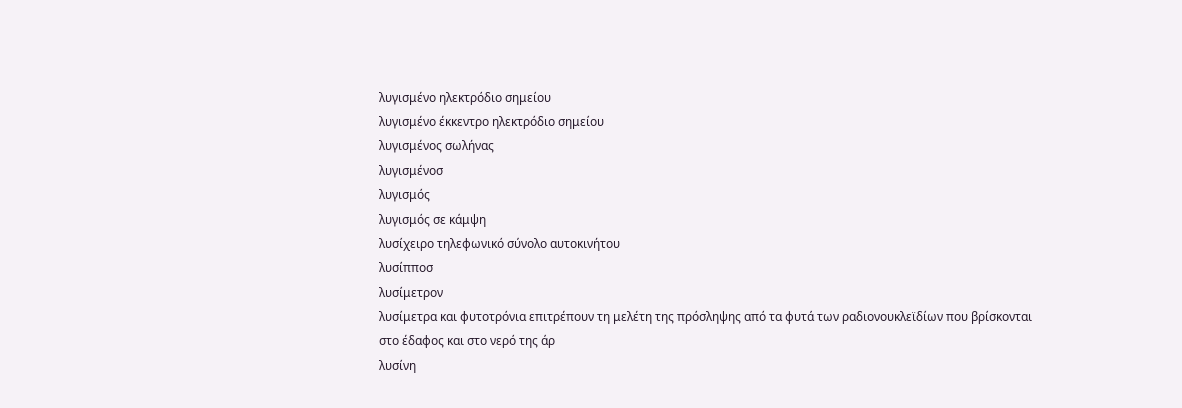λυγισμένο ηλεκτρόδιο σημείου
λυγισμένο έκκεντρο ηλεκτρόδιο σημείου
λυγισμένος σωλήνας
λυγισμένοσ
λυγισμός
λυγισμός σε κάμψη
λυσίχειρο τηλεφωνικό σύνολο αυτοκινήτου
λυσίπποσ
λυσίμετρον
λυσίμετρα και φυτοτρόνια επιτρέπουν τη μελέτη της πρόσληψης από τα φυτά των ραδιονουκλεϊδίων που βρίσκονται στο έδαφος και στο νερό της άρ
λυσίνη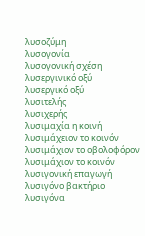λυσοζύμη
λυσογονία
λυσογονική σχέση
λυσεργινικό οξύ
λυσεργικό οξύ
λυσιτελής
λυσιχερής
λυσιμαχία η κοινή
λυσιμάχειον το κοινόν
λυσιμάχιον το οβολοφόρον
λυσιμάχιον το κοινόν
λυσιγονική επαγωγή
λυσιγόνο βακτήριο
λυσιγόνα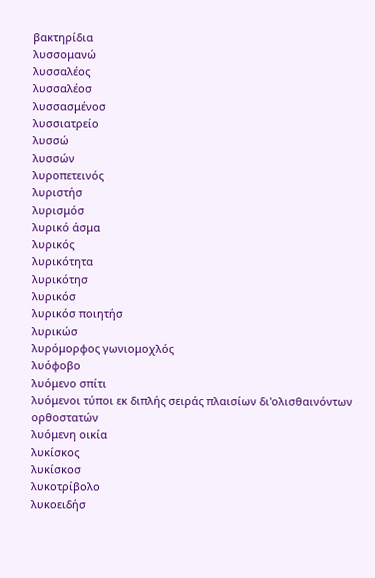βακτηρίδια
λυσσομανώ
λυσσαλέος
λυσσαλέοσ
λυσσασμένοσ
λυσσιατρείο
λυσσώ
λυσσών
λυροπετεινός
λυριστήσ
λυρισμόσ
λυρικό άσμα
λυρικός
λυρικότητα
λυρικότησ
λυρικόσ
λυρικόσ ποιητήσ
λυρικώσ
λυρόμορφος γωνιομοχλός
λυόφοβο
λυόμενο σπίτι
λυόμενοι τύποι εκ διπλής σειράς πλαισίων δι'ολισθαινόντων ορθοστατών
λυόμενη οικία
λυκίσκος
λυκίσκοσ
λυκοτρίβολο
λυκοειδήσ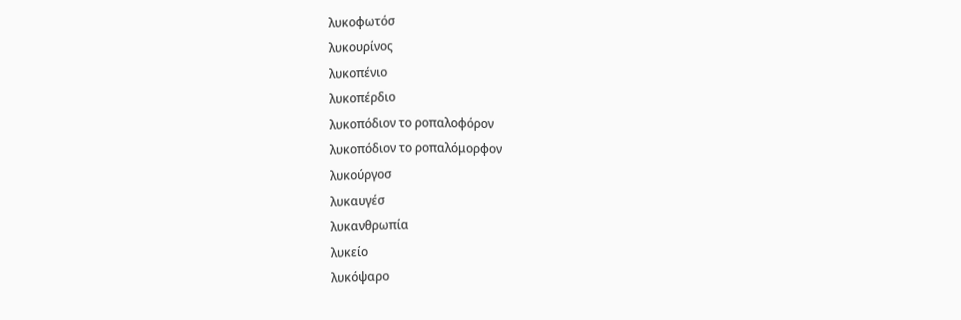λυκοφωτόσ
λυκουρίνος
λυκοπένιο
λυκοπέρδιο
λυκοπόδιον το ροπαλοφόρον
λυκοπόδιον το ροπαλόμορφον
λυκούργοσ
λυκαυγέσ
λυκανθρωπία
λυκείο
λυκόψαρο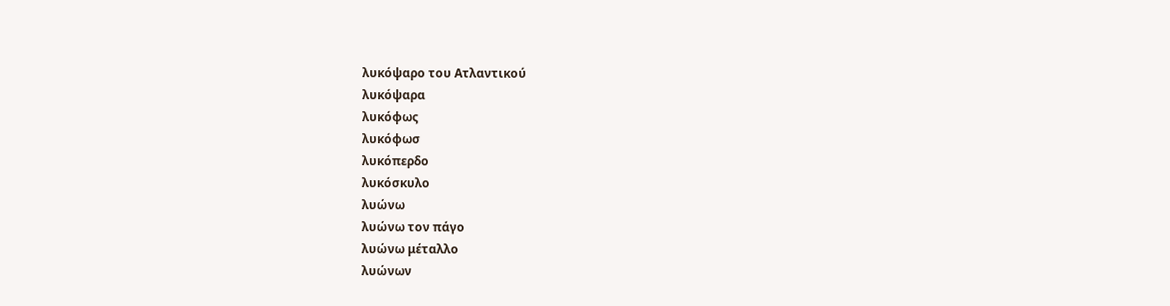λυκόψαρο του Ατλαντικού
λυκόψαρα
λυκόφως
λυκόφωσ
λυκόπερδο
λυκόσκυλο
λυώνω
λυώνω τον πάγο
λυώνω μέταλλο
λυώνων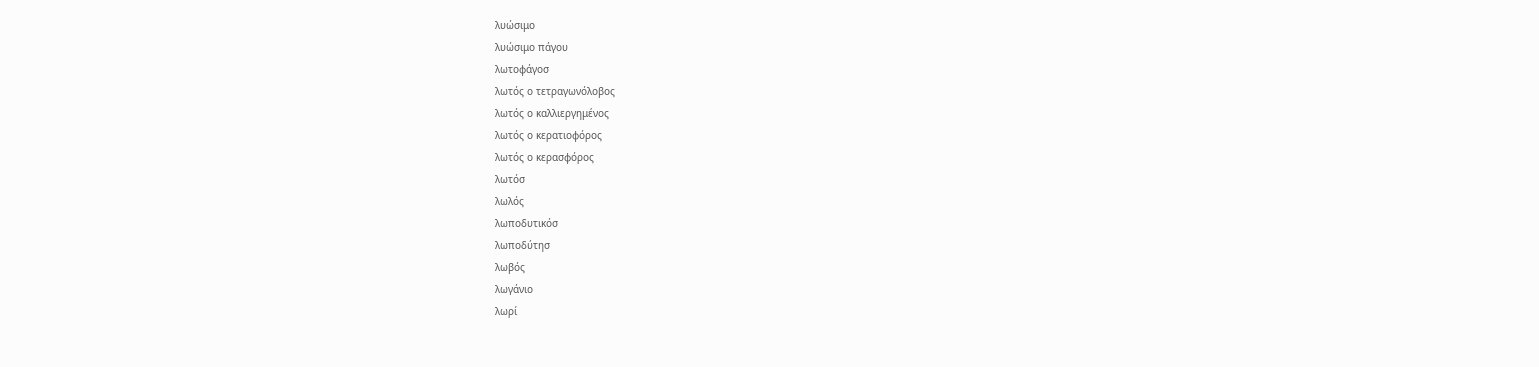λυώσιμο
λυώσιμο πάγου
λωτοφάγοσ
λωτός ο τετραγωνόλοβος
λωτός ο καλλιεργημένος
λωτός ο κερατιοφόρος
λωτός ο κερασφόρος
λωτόσ
λωλός
λωποδυτικόσ
λωποδύτησ
λωβός
λωγάνιο
λωρί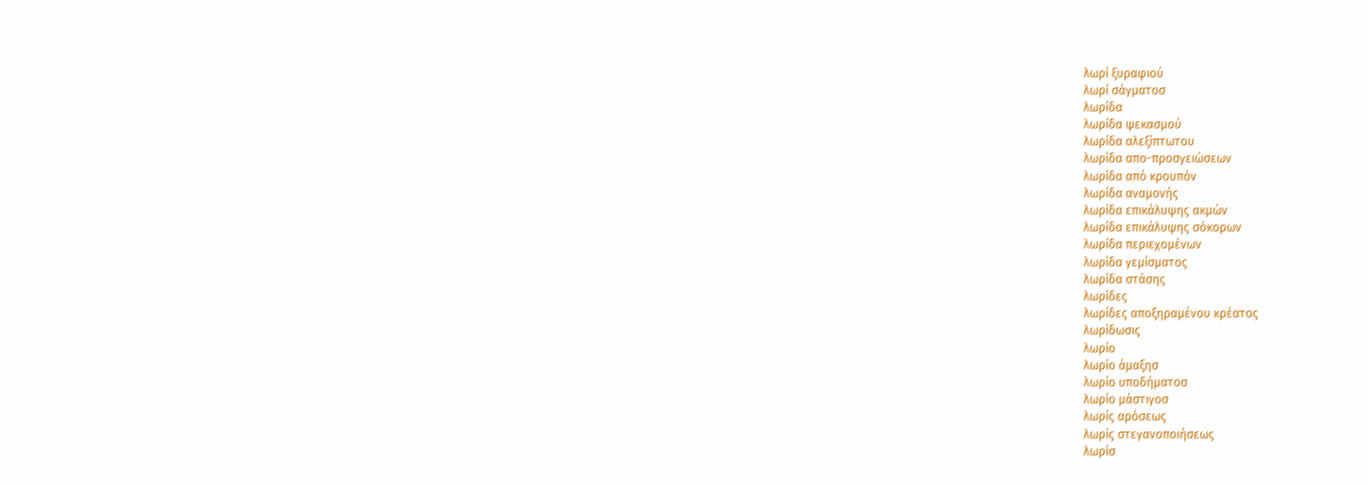λωρί ξυραφιού
λωρί σάγματοσ
λωρίδα
λωρίδα ψεκασμού
λωρίδα αλεξίπτωτου
λωρίδα απο-προσγειώσεων
λωρίδα από κρουπόν
λωρίδα αναμονής
λωρίδα επικάλυψης ακμών
λωρίδα επικάλυψης σόκορων
λωρίδα περιεχομένων
λωρίδα γεμίσματος
λωρίδα στάσης
λωρίδες
λωρίδες αποξηραμένου κρέατος
λωρίδωσις
λωρίο
λωρίο άμαξησ
λωρίο υποδήματοσ
λωρίο μάστιγοσ
λωρίς αρόσεως
λωρίς στεγανοποιήσεως
λωρίσ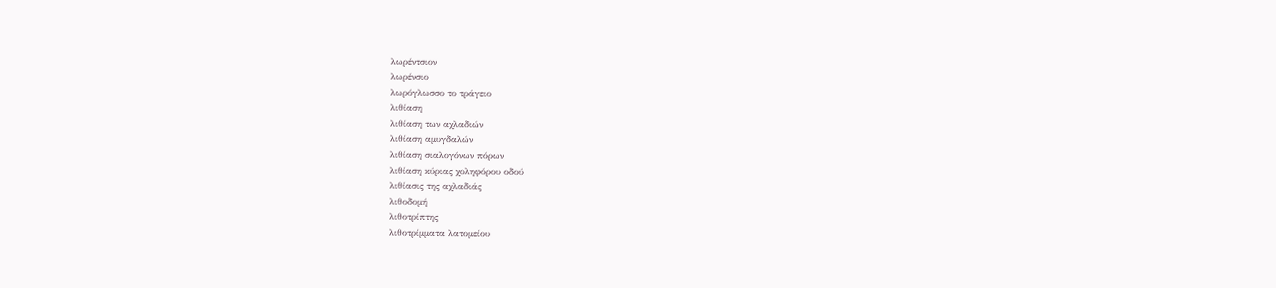λωρέντσιον
λωρένσιο
λωρόγλωσσο το τράγειο
λιθίαση
λιθίαση των αχλαδιών
λιθίαση αμυγδαλών
λιθίαση σιαλογόνων πόρων
λιθίαση κύριας χοληφόρου οδού
λιθίασις της αχλαδιάς
λιθοδομή
λιθοτρίπτης
λιθοτρίμματα λατομείου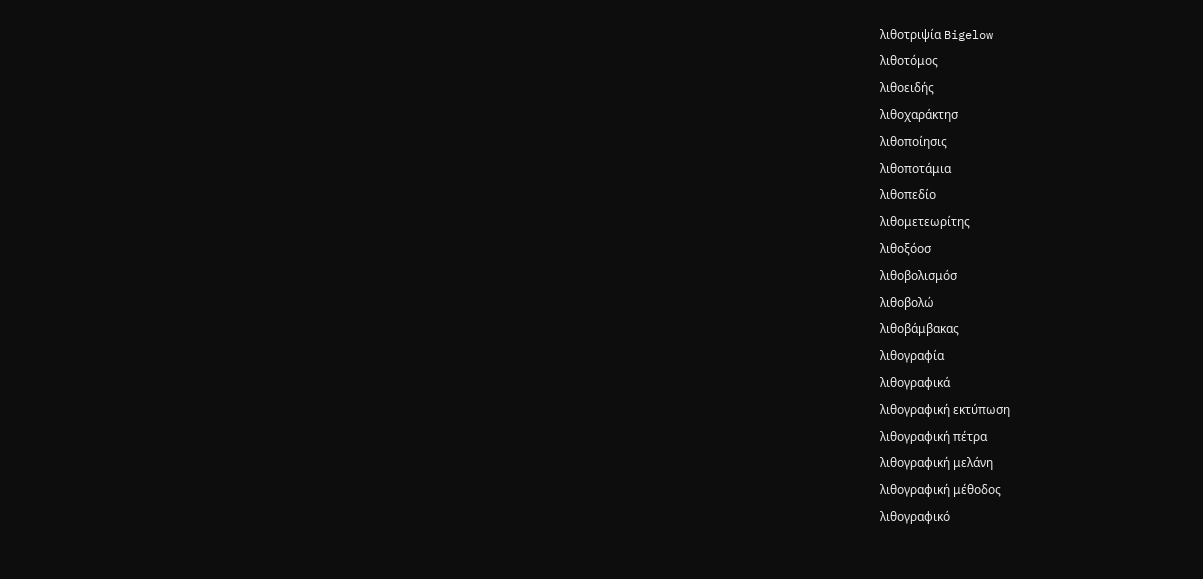λιθοτριψία Bigelow
λιθοτόμος
λιθοειδής
λιθοχαράκτησ
λιθοποίησις
λιθοποτάμια
λιθοπεδίο
λιθομετεωρίτης
λιθοξόοσ
λιθοβολισμόσ
λιθοβολώ
λιθοβάμβακας
λιθογραφία
λιθογραφικά
λιθογραφική εκτύπωση
λιθογραφική πέτρα
λιθογραφική μελάνη
λιθογραφική μέθοδος
λιθογραφικό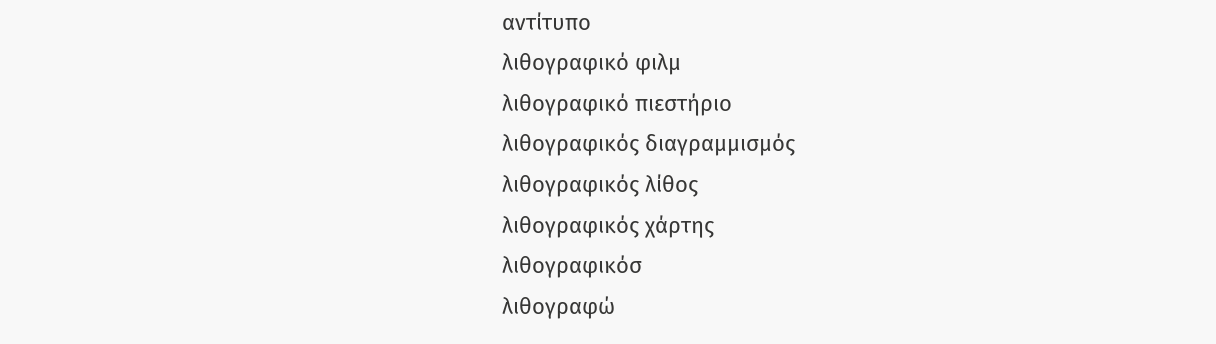αντίτυπο
λιθογραφικό φιλμ
λιθογραφικό πιεστήριο
λιθογραφικός διαγραμμισμός
λιθογραφικός λίθος
λιθογραφικός χάρτης
λιθογραφικόσ
λιθογραφώ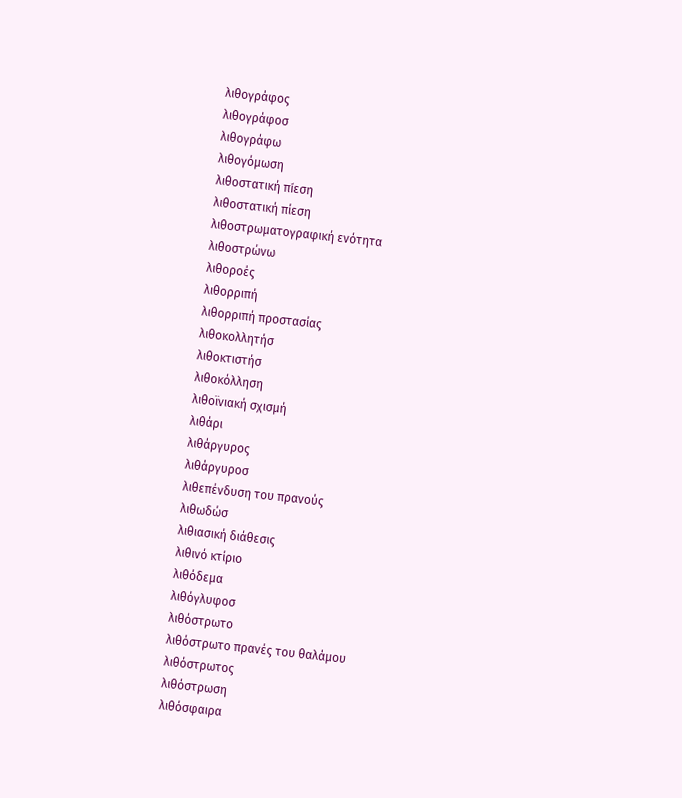λιθογράφος
λιθογράφοσ
λιθογράφω
λιθογόμωση
λιθοστατική πíεση
λιθοστατική πίεση
λιθοστρωματογραφική ενότητα
λιθοστρώνω
λιθοροές
λιθορριπή
λιθορριπή προστασίας
λιθοκολλητήσ
λιθοκτιστήσ
λιθοκόλληση
λιθοϊνιακή σχισμή
λιθάρι
λιθάργυρος
λιθάργυροσ
λιθεπένδυση του πρανούς
λιθωδώσ
λιθιασική διάθεσις
λιθινό κτίριο
λιθόδεμα
λιθόγλυφοσ
λιθόστρωτο
λιθόστρωτο πρανές του θαλάμου
λιθόστρωτος
λιθόστρωση
λιθόσφαιρα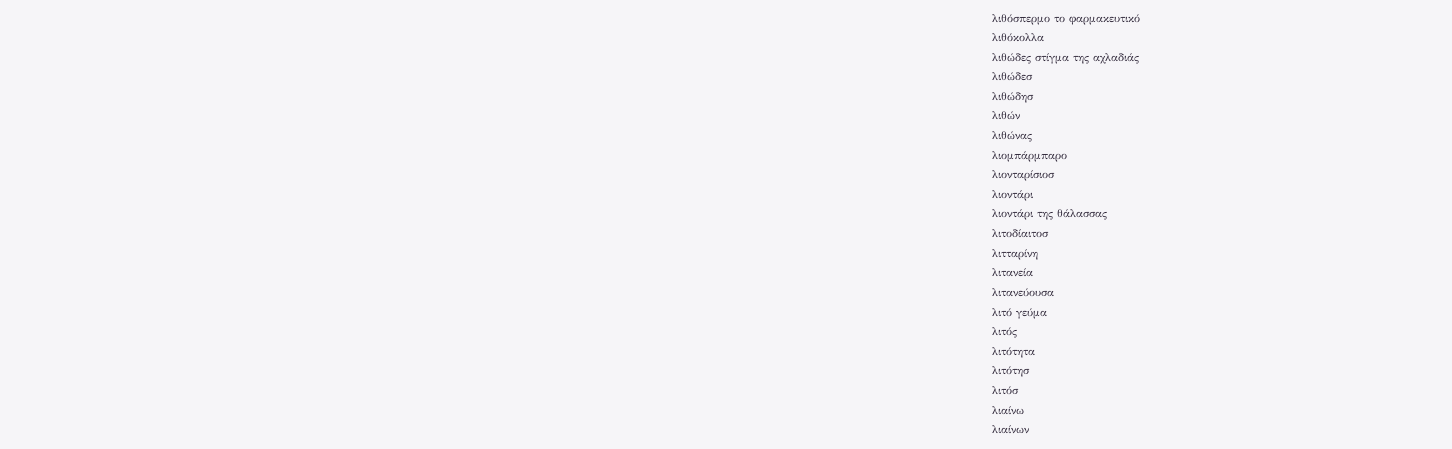λιθόσπερμο το φαρμακευτικό
λιθόκολλα
λιθώδες στίγμα της αχλαδιάς
λιθώδεσ
λιθώδησ
λιθών
λιθώνας
λιομπάρμπαρο
λιονταρίσιοσ
λιοντάρι
λιοντάρι της θάλασσας
λιτοδίαιτοσ
λιτταρίνη
λιτανεία
λιτανεύουσα
λιτό γεύμα
λιτός
λιτότητα
λιτότησ
λιτόσ
λιαίνω
λιαίνων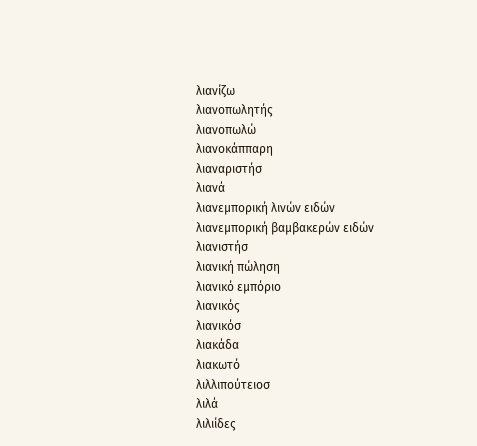λιανίζω
λιανοπωλητής
λιανοπωλώ
λιανοκάππαρη
λιαναριστήσ
λιανά
λιανεμπορική λινών ειδών
λιανεμπορική βαμβακερών ειδών
λιανιστήσ
λιανική πώληση
λιανικό εμπόριο
λιανικός
λιανικόσ
λιακάδα
λιακωτό
λιλλιπούτειοσ
λιλά
λιλιίδες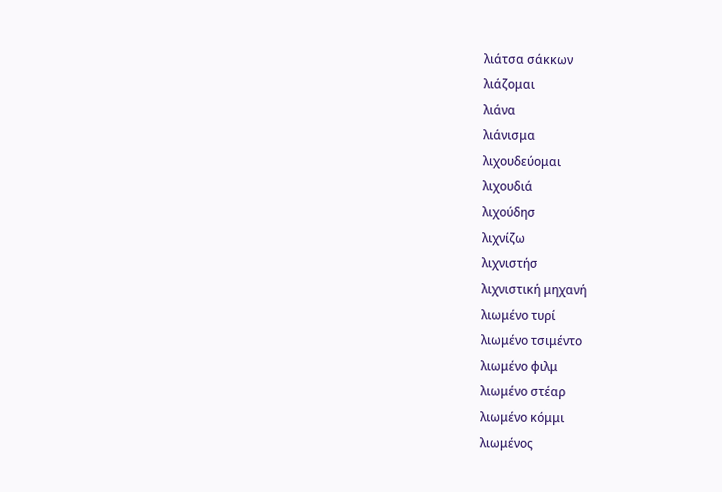λιάτσα σάκκων
λιάζομαι
λιάνα
λιάνισμα
λιχουδεύομαι
λιχουδιά
λιχούδησ
λιχνίζω
λιχνιστήσ
λιχνιστική μηχανή
λιωμένο τυρί
λιωμένο τσιμέντο
λιωμένο φιλμ
λιωμένο στέαρ
λιωμένο κόμμι
λιωμένος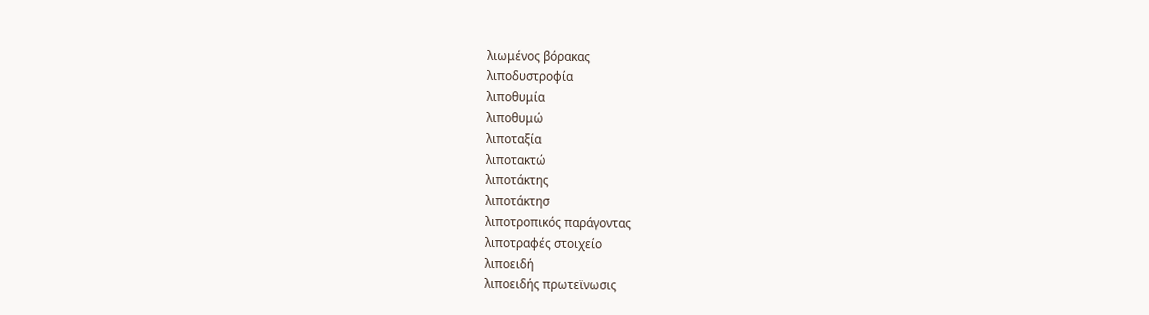λιωμένος βόρακας
λιποδυστροφία
λιποθυμία
λιποθυμώ
λιποταξία
λιποτακτώ
λιποτάκτης
λιποτάκτησ
λιποτροπικός παράγοντας
λιποτραφές στοιχείο
λιποειδή
λιποειδής πρωτεϊνωσις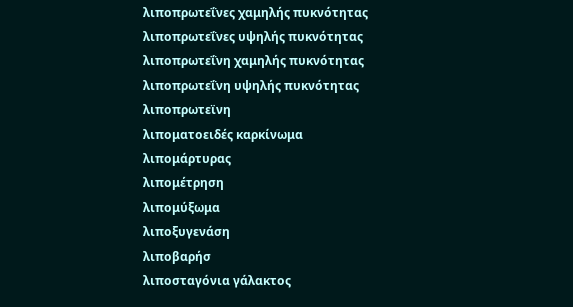λιποπρωτεΐνες χαμηλής πυκνότητας
λιποπρωτεΐνες υψηλής πυκνότητας
λιποπρωτεΐνη χαμηλής πυκνότητας
λιποπρωτεΐνη υψηλής πυκνότητας
λιποπρωτεϊνη
λιποματοειδές καρκίνωμα
λιπομάρτυρας
λιπομέτρηση
λιπομύξωμα
λιποξυγενάση
λιποβαρήσ
λιποσταγόνια γάλακτος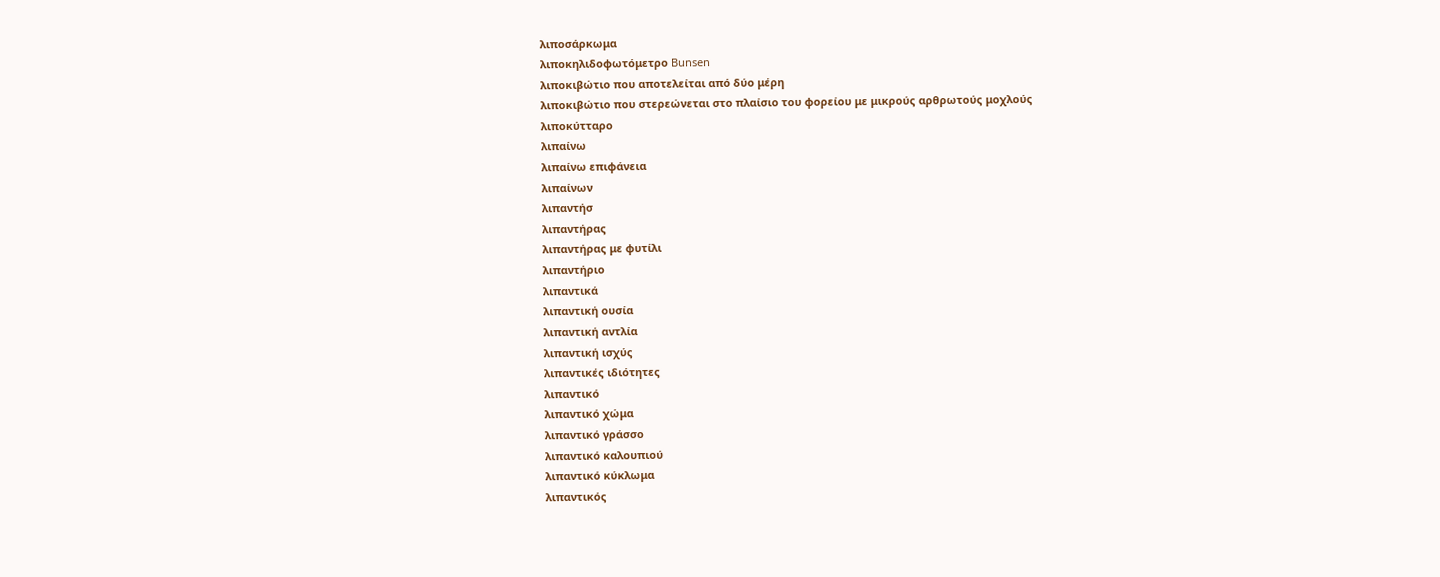λιποσάρκωμα
λιποκηλιδοφωτόμετρο Bunsen
λιποκιβώτιο που αποτελείται από δύο μέρη
λιποκιβώτιο που στερεώνεται στο πλαίσιο του φορείου με μικρούς αρθρωτούς μοχλούς
λιποκύτταρο
λιπαίνω
λιπαίνω επιφάνεια
λιπαίνων
λιπαντήσ
λιπαντήρας
λιπαντήρας με φυτίλι
λιπαντήριο
λιπαντικά
λιπαντική ουσία
λιπαντική αντλία
λιπαντική ισχύς
λιπαντικές ιδιότητες
λιπαντικό
λιπαντικό χώμα
λιπαντικό γράσσο
λιπαντικό καλουπιού
λιπαντικό κύκλωμα
λιπαντικός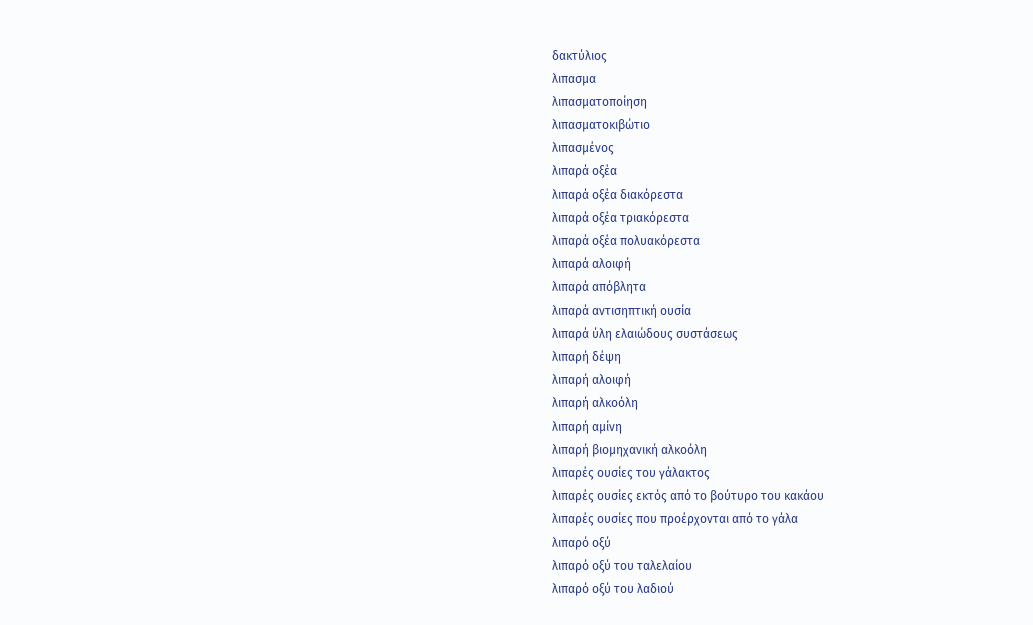δακτύλιος
λιπασμα
λιπασματοποίηση
λιπασματοκιβώτιο
λιπασμένος
λιπαρά οξέα
λιπαρά οξέα διακόρεστα
λιπαρά οξέα τριακόρεστα
λιπαρά οξέα πολυακόρεστα
λιπαρά αλοιφή
λιπαρά απόβλητα
λιπαρά αντισηπτική ουσία
λιπαρά ύλη ελαιώδους συστάσεως
λιπαρή δέψη
λιπαρή αλοιφή
λιπαρή αλκοόλη
λιπαρή αμίνη
λιπαρή βιομηχανική αλκοόλη
λιπαρές ουσίες του γάλακτος
λιπαρές ουσίες εκτός από το βούτυρο του κακάου
λιπαρές ουσίες που προέρχονται από το γάλα
λιπαρό οξύ
λιπαρό οξύ του ταλελαίου
λιπαρό οξύ του λαδιού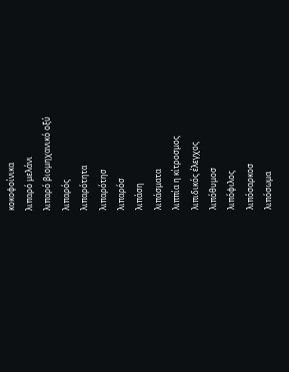κοκοφοίνικα
λιπαρό μελάνι
λιπαρό βιομηχανικό οξύ
λιπαρός
λιπαρότητα
λιπαρότησ
λιπαρόσ
λιπάση
λιπάσματα
λιππία η κίτροσμος
λιπιδικός έλεγχος
λιπόθυμοσ
λιπόφιλος
λιπόσαρκοσ
λιπόσωμα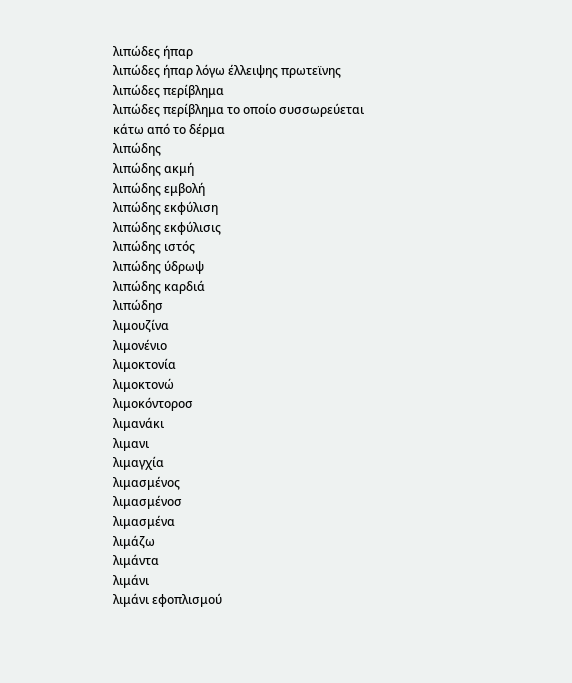λιπώδες ήπαρ
λιπώδες ήπαρ λόγω έλλειψης πρωτεϊνης
λιπώδες περίβλημα
λιπώδες περίβλημα το οποίο συσσωρεύεται κάτω από το δέρμα
λιπώδης
λιπώδης ακμή
λιπώδης εμβολή
λιπώδης εκφύλιση
λιπώδης εκφύλισις
λιπώδης ιστός
λιπώδης ύδρωψ
λιπώδης καρδιά
λιπώδησ
λιμουζίνα
λιμονένιο
λιμοκτονία
λιμοκτονώ
λιμοκόντοροσ
λιμανάκι
λιμανι
λιμαγχία
λιμασμένος
λιμασμένοσ
λιμασμένα
λιμάζω
λιμάντα
λιμάνι
λιμάνι εφοπλισμού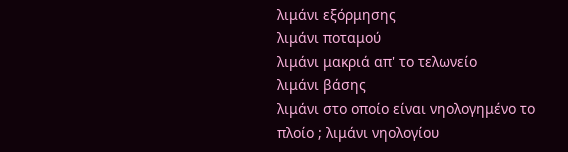λιμάνι εξόρμησης
λιμάνι ποταμού
λιμάνι μακριά απ' το τελωνείο
λιμάνι βάσης
λιμάνι στο οποίο είναι νηολογημένο το πλοίο ; λιμάνι νηολογίου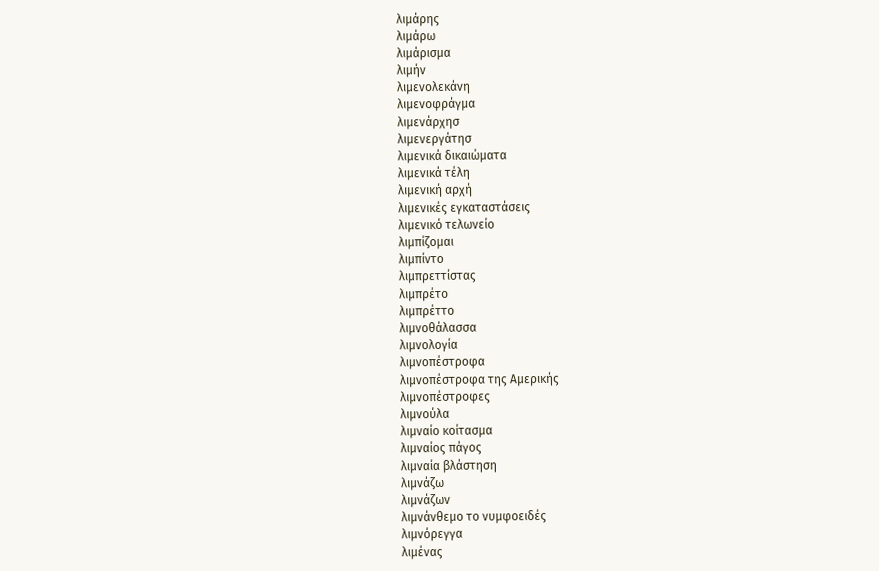λιμάρης
λιμάρω
λιμάρισμα
λιμήν
λιμενολεκάνη
λιμενοφράγμα
λιμενάρχησ
λιμενεργάτησ
λιμενικά δικαιώματα
λιμενικά τέλη
λιμενική αρχή
λιμενικές εγκαταστάσεις
λιμενικό τελωνείο
λιμπίζομαι
λιμπίντο
λιμπρεττίστας
λιμπρέτο
λιμπρέττο
λιμνοθάλασσα
λιμνολογία
λιμνοπέστροφα
λιμνοπέστροφα της Αμερικής
λιμνοπέστροφες
λιμνούλα
λιμναίο κοίτασμα
λιμναίος πάγος
λιμναία βλάστηση
λιμνάζω
λιμνάζων
λιμνάνθεμο το νυμφοειδές
λιμνόρεγγα
λιμένας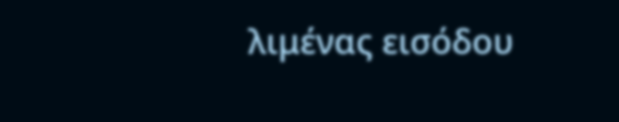λιμένας εισόδου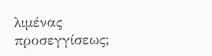λιμένας προσεγγίσεως;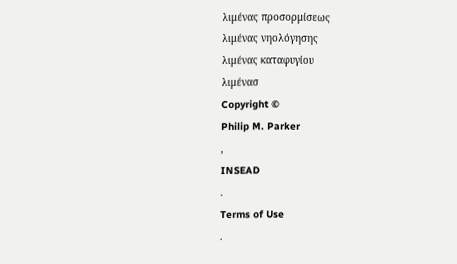λιμένας προσορμίσεως
λιμένας νηολόγησης
λιμένας καταφυγίου
λιμένασ
Copyright ©
Philip M. Parker
,
INSEAD
.
Terms of Use
.